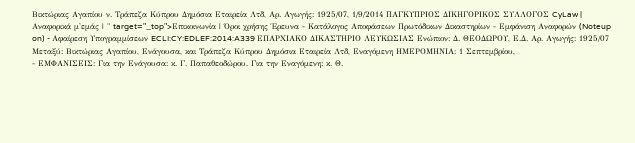Βικτώριας Αγαπίου ν. Τράπεζα Κύπρου Δημόσια Εταιρεία Λτδ, Αρ. Αγωγής: 1925/07, 1/9/2014 ΠΑΓΚΥΠΡΙΟΣ ΔΙΚΗΓΟΡΙΚΟΣ ΣΥΛΛΟΓΟΣ CyLaw | Αναφορικά μ'εμάς | " target="_top">Επικοινωνία | Όροι χρήσης Έρευνα - Κατάλογος Αποφάσεων Πρωτόδικων Δικαστηρίων - Εμφάνιση Αναφορών (Noteup on) - Αφαίρεση Υπογραμμίσεων ECLI:CY:EDLEF:2014:A339 ΕΠΑΡΧΙΑΚΟ ΔΙΚΑΣΤΗΡΙΟ ΛΕΥΚΩΣΙΑΣ Ενώπιον: Δ. ΘΕΟΔΩΡΟΥ, Ε.Δ. Αρ. Αγωγής: 1925/07 Μεταξύ: Βικτώριας Αγαπίου, Ενάγουσα, και Τράπεζα Κύπρου Δημόσια Εταιρεία Λτδ, Εναγόμενη ΗΜΕΡΟΜΗΝΙΑ: 1 Σεπτεμβρίου,
- ΕΜΦΑΝΙΣΕΙΣ: Για την Ενάγουσα: κ. Γ. Παπαθεοδώρου. Για την Εναγόμενη: κ. Θ.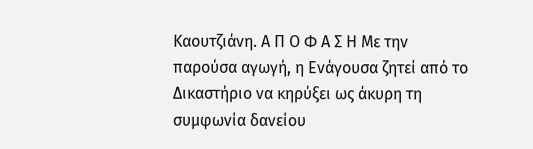Καουτζιάνη. Α Π Ο Φ Α Σ Η Με την παρούσα αγωγή, η Ενάγουσα ζητεί από το Δικαστήριο να κηρύξει ως άκυρη τη συμφωνία δανείου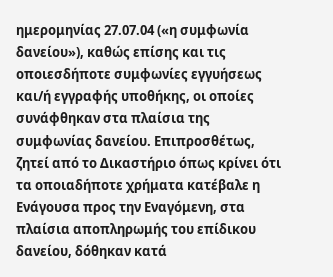ημερομηνίας 27.07.04 («η συμφωνία δανείου»), καθώς επίσης και τις οποιεσδήποτε συμφωνίες εγγυήσεως και/ή εγγραφής υποθήκης, οι οποίες συνάφθηκαν στα πλαίσια της συμφωνίας δανείου. Επιπροσθέτως, ζητεί από το Δικαστήριο όπως κρίνει ότι τα οποιαδήποτε χρήματα κατέβαλε η Ενάγουσα προς την Εναγόμενη, στα πλαίσια αποπληρωμής του επίδικου δανείου, δόθηκαν κατά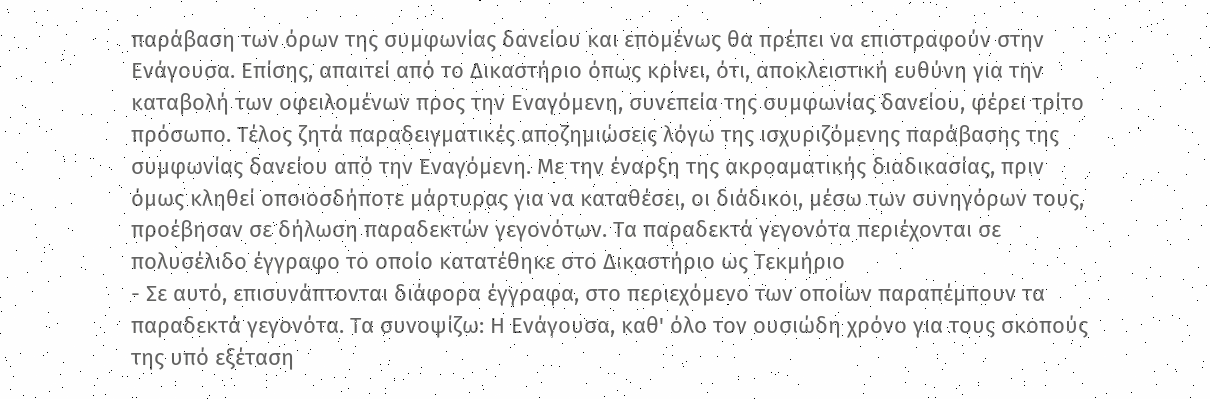παράβαση των όρων της συμφωνίας δανείου και επομένως θα πρέπει να επιστραφούν στην Ενάγουσα. Επίσης, απαιτεί από το Δικαστήριο όπως κρίνει, ότι, αποκλειστική ευθύνη για την καταβολή των οφειλομένων προς την Εναγόμενη, συνεπεία της συμφωνίας δανείου, φέρει τρίτο πρόσωπο. Τέλος ζητά παραδειγματικές αποζημιώσεις λόγω της ισχυριζόμενης παράβασης της συμφωνίας δανείου από την Εναγόμενη. Με την έναρξη της ακροαματικής διαδικασίας, πριν όμως κληθεί οποιοσδήποτε μάρτυρας για να καταθέσει, οι διάδικοι, μέσω των συνηγόρων τους, προέβησαν σε δήλωση παραδεκτών γεγονότων. Τα παραδεκτά γεγονότα περιέχονται σε πολυσέλιδο έγγραφο το οποίο κατατέθηκε στο Δικαστήριο ως Τεκμήριο
- Σε αυτό, επισυνάπτονται διάφορα έγγραφα, στο περιεχόμενο των οποίων παραπέμπουν τα παραδεκτά γεγονότα. Τα συνοψίζω: Η Ενάγουσα, καθ' όλο τον ουσιώδη χρόνο για τους σκοπούς της υπό εξέταση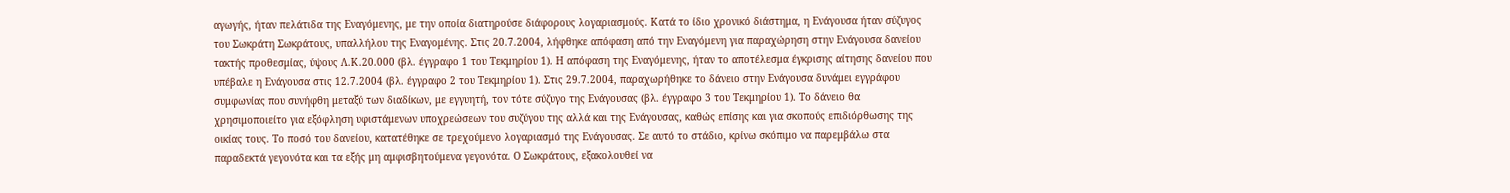αγωγής, ήταν πελάτιδα της Εναγόμενης, με την οποία διατηρούσε διάφορους λογαριασμούς. Κατά το ίδιο χρονικό διάστημα, η Ενάγουσα ήταν σύζυγος του Σωκράτη Σωκράτους, υπαλλήλου της Εναγομένης. Στις 20.7.2004, λήφθηκε απόφαση από την Εναγόμενη για παραχώρηση στην Ενάγουσα δανείου τακτής προθεσμίας, ύψους Λ.Κ.20.000 (βλ. έγγραφο 1 του Τεκμηρίου 1). Η απόφαση της Εναγόμενης, ήταν το αποτέλεσμα έγκρισης αίτησης δανείου που υπέβαλε η Ενάγουσα στις 12.7.2004 (βλ. έγγραφο 2 του Τεκμηρίου 1). Στις 29.7.2004, παραχωρήθηκε το δάνειο στην Ενάγουσα δυνάμει εγγράφου συμφωνίας που συνήφθη μεταξύ των διαδίκων, με εγγυητή, τον τότε σύζυγο της Ενάγουσας (βλ. έγγραφο 3 του Τεκμηρίου 1). Το δάνειο θα χρησιμοποιείτο για εξόφληση υφιστάμενων υποχρεώσεων του συζύγου της αλλά και της Ενάγουσας, καθώς επίσης και για σκοπούς επιδιόρθωσης της οικίας τους. Το ποσό του δανείου, κατατέθηκε σε τρεχούμενο λογαριασμό της Ενάγουσας. Σε αυτό το στάδιο, κρίνω σκόπιμο να παρεμβάλω στα παραδεκτά γεγονότα και τα εξής μη αμφισβητούμενα γεγονότα. Ο Σωκράτους, εξακολουθεί να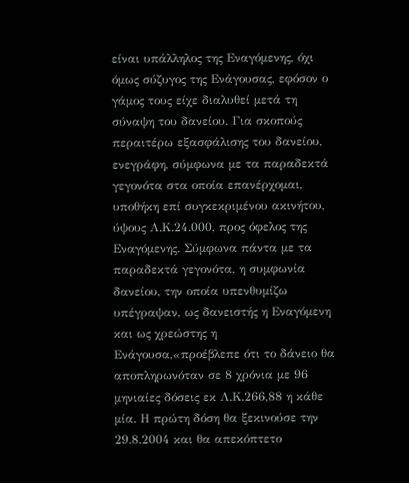είναι υπάλληλος της Εναγόμενης, όχι όμως σύζυγος της Ενάγουσας, εφόσον ο γάμος τους είχε διαλυθεί μετά τη σύναψη του δανείου. Για σκοπούς περαιτέρω εξασφάλισης του δανείου, ενεγράφη, σύμφωνα με τα παραδεκτά γεγονότα στα οποία επανέρχομαι, υποθήκη επί συγκεκριμένου ακινήτου, ύψους Λ.Κ.24.000, προς όφελος της Εναγόμενης. Σύμφωνα πάντα με τα παραδεκτά γεγονότα, η συμφωνία δανείου, την οποία υπενθυμίζω υπέγραψαν, ως δανειστής η Εναγόμενη και ως χρεώστης η Ενάγουσα,«προέβλεπε ότι το δάνειο θα αποπληρωνόταν σε 8 χρόνια με 96 μηνιαίες δόσεις εκ Λ.Κ.266,88 η κάθε μία. Η πρώτη δόση θα ξεκινούσε την 29.8.2004 και θα απεκόπτετο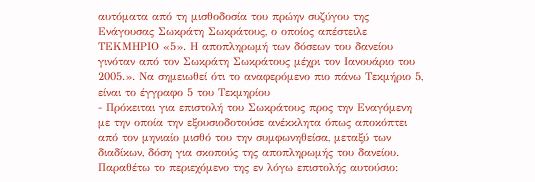αυτόματα από τη μισθοδοσία του πρώην συζύγου της Ενάγουσας Σωκράτη Σωκράτους, ο οποίος απέστειλε ΤΕΚΜΗΡΙΟ «5». Η αποπληρωμή των δόσεων του δανείου γινόταν από τον Σωκράτη Σωκράτους μέχρι τον Ιανουάριο του 2005.». Να σημειωθεί ότι το αναφερόμενο πιο πάνω Τεκμήριο 5, είναι το έγγραφο 5 του Τεκμηρίου
- Πρόκειται για επιστολή του Σωκράτους προς την Εναγόμενη με την οποία την εξουσιοδοτούσε ανέκκλητα όπως αποκόπτει από τον μηνιαίο μισθό του την συμφωνηθείσα, μεταξύ των διαδίκων, δόση για σκοπούς της αποπληρωμής του δανείου. Παραθέτω το περιεχόμενο της εν λόγω επιστολής αυτούσιο: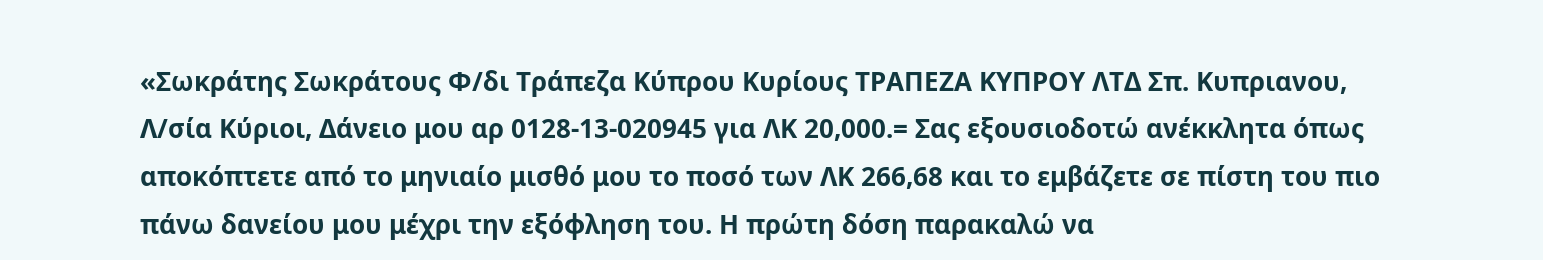«Σωκράτης Σωκράτους Φ/δι Τράπεζα Κύπρου Κυρίους ΤΡΑΠΕΖΑ ΚΥΠΡΟΥ ΛΤΔ Σπ. Κυπριανου, Λ/σία Κύριοι, Δάνειο μου αρ 0128-13-020945 για ΛΚ 20,000.= Σας εξουσιοδοτώ ανέκκλητα όπως αποκόπτετε από το μηνιαίο μισθό μου το ποσό των ΛΚ 266,68 και το εμβάζετε σε πίστη του πιο πάνω δανείου μου μέχρι την εξόφληση του. Η πρώτη δόση παρακαλώ να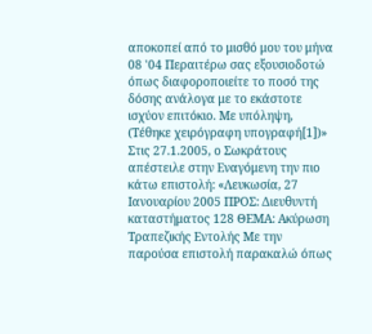αποκοπεί από το μισθό μου του μήνα 08 '04 Περαιτέρω σας εξουσιοδοτώ όπως διαφοροποιείτε το ποσό της δόσης ανάλογα με το εκάστοτε ισχύον επιτόκιο. Με υπόληψη, (Τέθηκε χειρόγραφη υπογραφή[1])» Στις 27.1.2005, ο Σωκράτους απέστειλε στην Εναγόμενη την πιο κάτω επιστολή: «Λευκωσία, 27 Ιανουαρίου 2005 ΠΡΟΣ: Διευθυντή καταστήματος 128 ΘΕΜΑ: Ακύρωση Τραπεζικής Εντολής Με την παρούσα επιστολή παρακαλώ όπως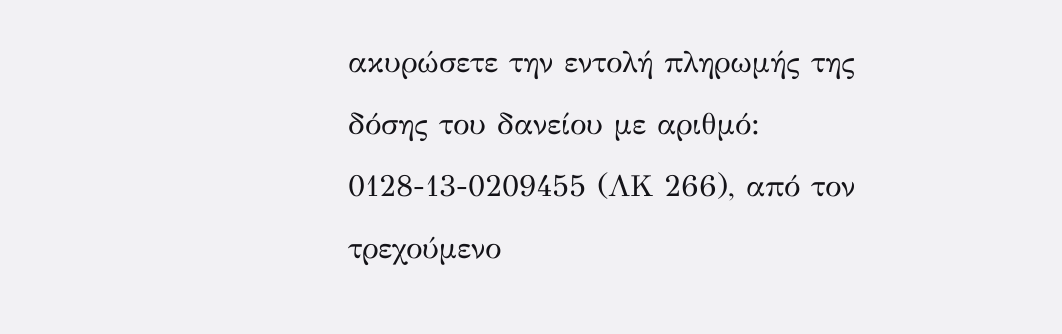ακυρώσετε την εντολή πληρωμής της δόσης του δανείου με αριθμό: 0128-13-0209455 (ΛΚ 266), από τον τρεχούμενο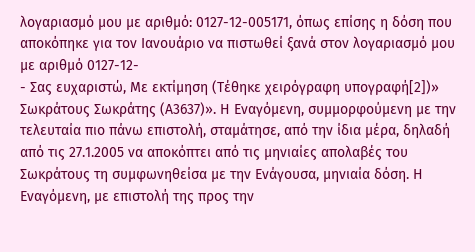λογαριασμό μου με αριθμό: 0127-12-005171, όπως επίσης η δόση που αποκόπηκε για τον Ιανουάριο να πιστωθεί ξανά στον λογαριασμό μου με αριθμό 0127-12-
- Σας ευχαριστώ, Με εκτίμηση (Τέθηκε χειρόγραφη υπογραφή[2])» Σωκράτους Σωκράτης (Α3637)». Η Εναγόμενη, συμμορφούμενη με την τελευταία πιο πάνω επιστολή, σταμάτησε, από την ίδια μέρα, δηλαδή από τις 27.1.2005 να αποκόπτει από τις μηνιαίες απολαβές του Σωκράτους τη συμφωνηθείσα με την Ενάγουσα, μηνιαία δόση. Η Εναγόμενη, με επιστολή της προς την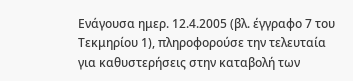Ενάγουσα ημερ. 12.4.2005 (βλ. έγγραφο 7 του Τεκμηρίου 1), πληροφορούσε την τελευταία για καθυστερήσεις στην καταβολή των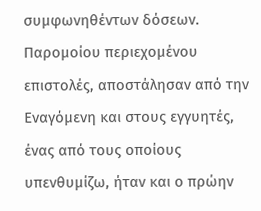συμφωνηθέντων δόσεων. Παρομοίου περιεχομένου επιστολές, αποστάλησαν από την Εναγόμενη και στους εγγυητές, ένας από τους οποίους υπενθυμίζω, ήταν και ο πρώην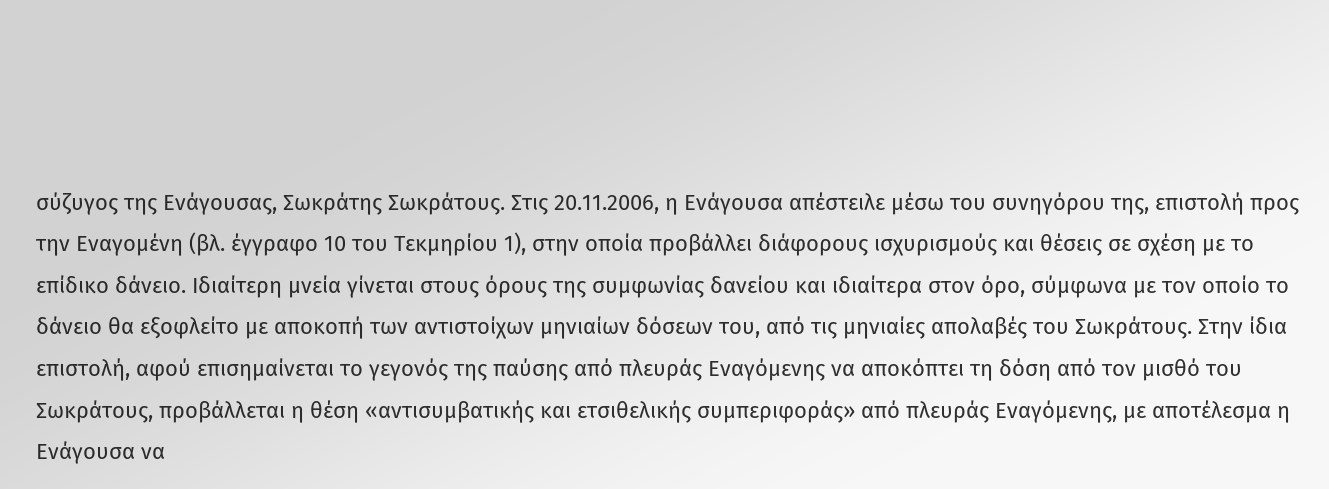σύζυγος της Ενάγουσας, Σωκράτης Σωκράτους. Στις 20.11.2006, η Ενάγουσα απέστειλε μέσω του συνηγόρου της, επιστολή προς την Εναγομένη (βλ. έγγραφο 10 του Τεκμηρίου 1), στην οποία προβάλλει διάφορους ισχυρισμούς και θέσεις σε σχέση με το επίδικο δάνειο. Ιδιαίτερη μνεία γίνεται στους όρους της συμφωνίας δανείου και ιδιαίτερα στον όρο, σύμφωνα με τον οποίο το δάνειο θα εξοφλείτο με αποκοπή των αντιστοίχων μηνιαίων δόσεων του, από τις μηνιαίες απολαβές του Σωκράτους. Στην ίδια επιστολή, αφού επισημαίνεται το γεγονός της παύσης από πλευράς Εναγόμενης να αποκόπτει τη δόση από τον μισθό του Σωκράτους, προβάλλεται η θέση «αντισυμβατικής και ετσιθελικής συμπεριφοράς» από πλευράς Εναγόμενης, με αποτέλεσμα η Ενάγουσα να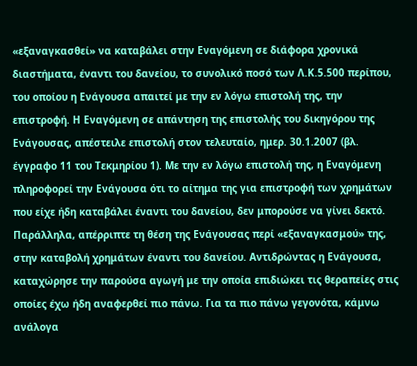«εξαναγκασθεί» να καταβάλει στην Εναγόμενη σε διάφορα χρονικά διαστήματα, έναντι του δανείου, το συνολικό ποσό των Λ.Κ.5.500 περίπου, του οποίου η Ενάγουσα απαιτεί με την εν λόγω επιστολή της, την επιστροφή. Η Εναγόμενη σε απάντηση της επιστολής του δικηγόρου της Ενάγουσας, απέστειλε επιστολή στον τελευταίο, ημερ. 30.1.2007 (βλ. έγγραφο 11 του Τεκμηρίου 1). Με την εν λόγω επιστολή της, η Εναγόμενη πληροφορεί την Ενάγουσα ότι το αίτημα της για επιστροφή των χρημάτων που είχε ήδη καταβάλει έναντι του δανείου, δεν μπορούσε να γίνει δεκτό. Παράλληλα, απέρριπτε τη θέση της Ενάγουσας περί «εξαναγκασμού» της, στην καταβολή χρημάτων έναντι του δανείου. Αντιδρώντας η Ενάγουσα, καταχώρησε την παρούσα αγωγή με την οποία επιδιώκει τις θεραπείες στις οποίες έχω ήδη αναφερθεί πιο πάνω. Για τα πιο πάνω γεγονότα, κάμνω ανάλογα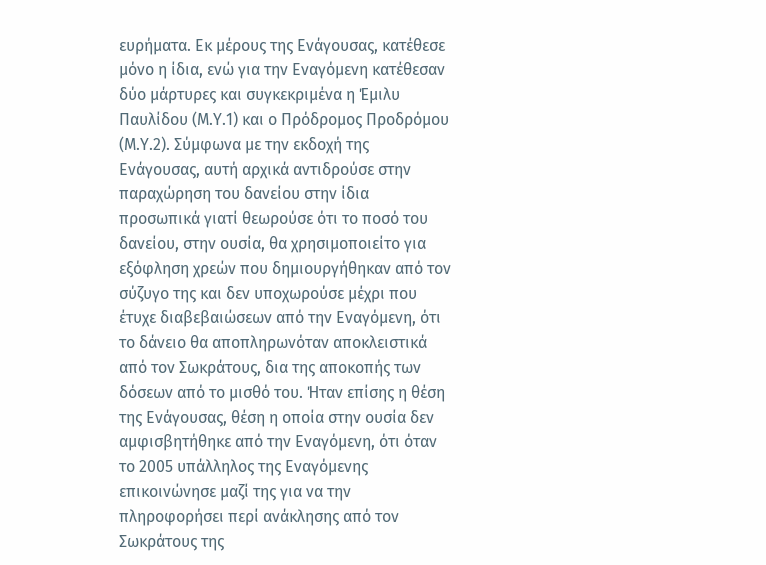ευρήματα. Εκ μέρους της Ενάγουσας, κατέθεσε μόνο η ίδια, ενώ για την Εναγόμενη κατέθεσαν δύο μάρτυρες και συγκεκριμένα η Έμιλυ Παυλίδου (Μ.Υ.1) και ο Πρόδρομος Προδρόμου (Μ.Υ.2). Σύμφωνα με την εκδοχή της Ενάγουσας, αυτή αρχικά αντιδρούσε στην παραχώρηση του δανείου στην ίδια προσωπικά γιατί θεωρούσε ότι το ποσό του δανείου, στην ουσία, θα χρησιμοποιείτο για εξόφληση χρεών που δημιουργήθηκαν από τον σύζυγο της και δεν υποχωρούσε μέχρι που έτυχε διαβεβαιώσεων από την Εναγόμενη, ότι το δάνειο θα αποπληρωνόταν αποκλειστικά από τον Σωκράτους, δια της αποκοπής των δόσεων από το μισθό του. Ήταν επίσης η θέση της Ενάγουσας, θέση η οποία στην ουσία δεν αμφισβητήθηκε από την Εναγόμενη, ότι όταν το 2005 υπάλληλος της Εναγόμενης επικοινώνησε μαζί της για να την πληροφορήσει περί ανάκλησης από τον Σωκράτους της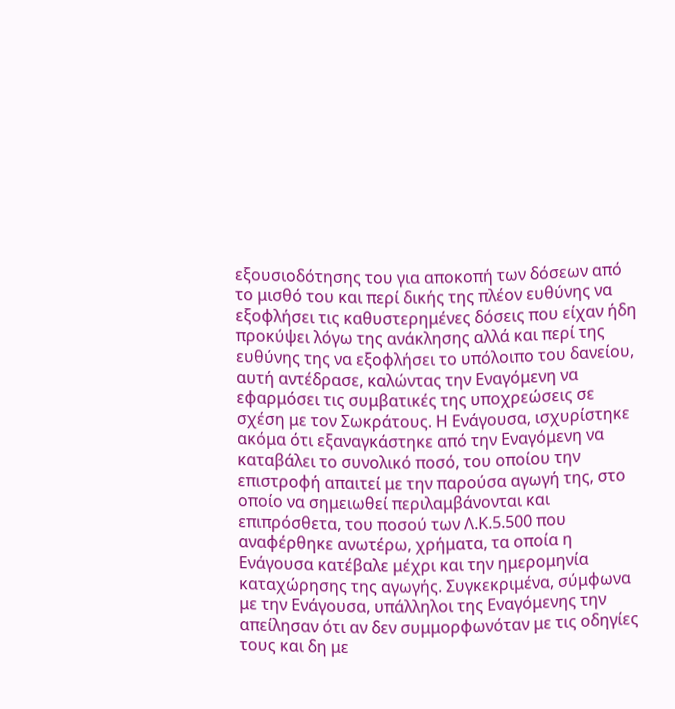εξουσιοδότησης του για αποκοπή των δόσεων από το μισθό του και περί δικής της πλέον ευθύνης να εξοφλήσει τις καθυστερημένες δόσεις που είχαν ήδη προκύψει λόγω της ανάκλησης αλλά και περί της ευθύνης της να εξοφλήσει το υπόλοιπο του δανείου, αυτή αντέδρασε, καλώντας την Εναγόμενη να εφαρμόσει τις συμβατικές της υποχρεώσεις σε σχέση με τον Σωκράτους. Η Ενάγουσα, ισχυρίστηκε ακόμα ότι εξαναγκάστηκε από την Εναγόμενη να καταβάλει το συνολικό ποσό, του οποίου την επιστροφή απαιτεί με την παρούσα αγωγή της, στο οποίο να σημειωθεί περιλαμβάνονται και επιπρόσθετα, του ποσού των Λ.Κ.5.500 που αναφέρθηκε ανωτέρω, χρήματα, τα οποία η Ενάγουσα κατέβαλε μέχρι και την ημερομηνία καταχώρησης της αγωγής. Συγκεκριμένα, σύμφωνα με την Ενάγουσα, υπάλληλοι της Εναγόμενης την απείλησαν ότι αν δεν συμμορφωνόταν με τις οδηγίες τους και δη με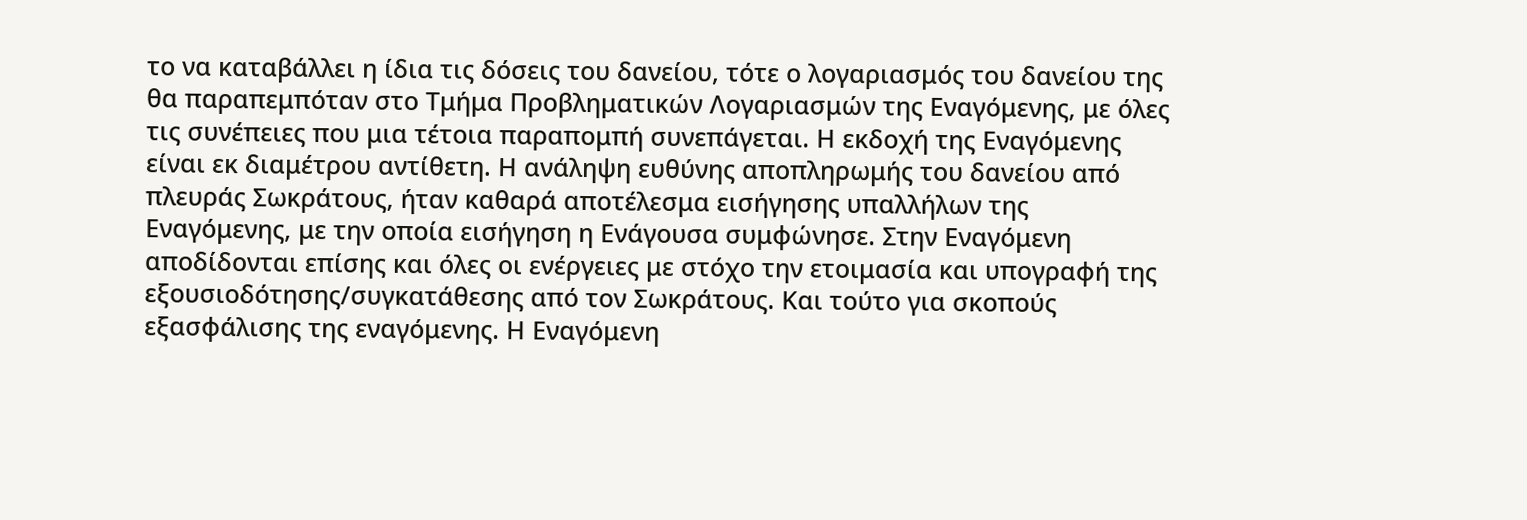το να καταβάλλει η ίδια τις δόσεις του δανείου, τότε ο λογαριασμός του δανείου της θα παραπεμπόταν στο Τμήμα Προβληματικών Λογαριασμών της Εναγόμενης, με όλες τις συνέπειες που μια τέτοια παραπομπή συνεπάγεται. Η εκδοχή της Εναγόμενης είναι εκ διαμέτρου αντίθετη. Η ανάληψη ευθύνης αποπληρωμής του δανείου από πλευράς Σωκράτους, ήταν καθαρά αποτέλεσμα εισήγησης υπαλλήλων της Εναγόμενης, με την οποία εισήγηση η Ενάγουσα συμφώνησε. Στην Εναγόμενη αποδίδονται επίσης και όλες οι ενέργειες με στόχο την ετοιμασία και υπογραφή της εξουσιοδότησης/συγκατάθεσης από τον Σωκράτους. Και τούτο για σκοπούς εξασφάλισης της εναγόμενης. Η Εναγόμενη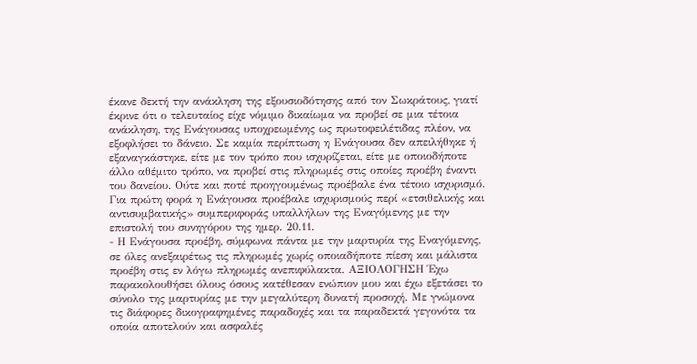έκανε δεκτή την ανάκληση της εξουσιοδότησης από τον Σωκράτους, γιατί έκρινε ότι ο τελευταίος είχε νόμιμο δικαίωμα να προβεί σε μια τέτοια ανάκληση, της Ενάγουσας υποχρεωμένης ως πρωτοφειλέτιδας πλέον, να εξοφλήσει το δάνειο. Σε καμία περίπτωση η Ενάγουσα δεν απειλήθηκε ή εξαναγκάστηκε, είτε με τον τρόπο που ισχυρίζεται, είτε με οποιοδήποτε άλλο αθέμιτο τρόπο, να προβεί στις πληρωμές στις οποίες προέβη έναντι του δανείου. Ούτε και ποτέ προηγουμένως προέβαλε ένα τέτοιο ισχυρισμό. Για πρώτη φορά η Ενάγουσα προέβαλε ισχυρισμούς περί «ετσιθελικής και αντισυμβατικής» συμπεριφοράς υπαλλήλων της Εναγόμενης με την επιστολή του συνηγόρου της ημερ. 20.11.
- Η Ενάγουσα προέβη, σύμφωνα πάντα με την μαρτυρία της Εναγόμενης, σε όλες ανεξαιρέτως τις πληρωμές χωρίς οποιαδήποτε πίεση και μάλιστα προέβη στις εν λόγω πληρωμές ανεπιφύλακτα. ΑΞΙΟΛΟΓΗΣΗ Έχω παρακολουθήσει όλους όσους κατέθεσαν ενώπιον μου και έχω εξετάσει το σύνολο της μαρτυρίας με την μεγαλύτερη δυνατή προσοχή. Με γνώμονα τις διάφορες δικογραφημένες παραδοχές και τα παραδεκτά γεγονότα τα οποία αποτελούν και ασφαλές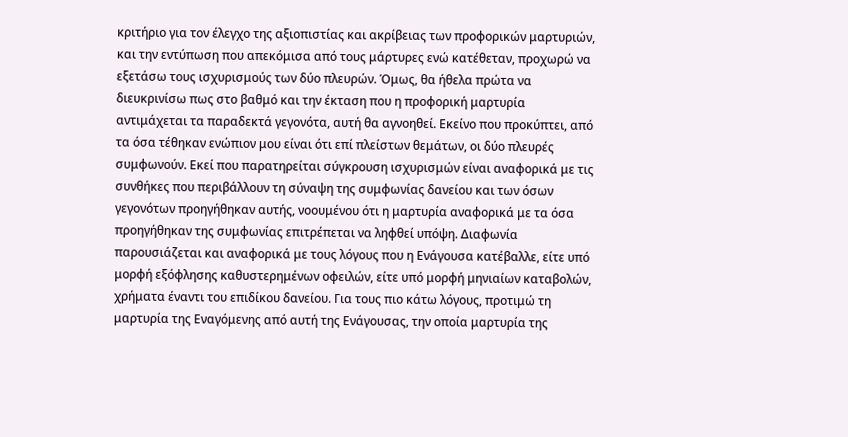κριτήριο για τον έλεγχο της αξιοπιστίας και ακρίβειας των προφορικών μαρτυριών, και την εντύπωση που απεκόμισα από τους μάρτυρες ενώ κατέθεταν, προχωρώ να εξετάσω τους ισχυρισμούς των δύο πλευρών. Όμως, θα ήθελα πρώτα να διευκρινίσω πως στο βαθμό και την έκταση που η προφορική μαρτυρία αντιμάχεται τα παραδεκτά γεγονότα, αυτή θα αγνοηθεί. Εκείνο που προκύπτει, από τα όσα τέθηκαν ενώπιον μου είναι ότι επί πλείστων θεμάτων, οι δύο πλευρές συμφωνούν. Εκεί που παρατηρείται σύγκρουση ισχυρισμών είναι αναφορικά με τις συνθήκες που περιβάλλουν τη σύναψη της συμφωνίας δανείου και των όσων γεγονότων προηγήθηκαν αυτής, νοουμένου ότι η μαρτυρία αναφορικά με τα όσα προηγήθηκαν της συμφωνίας επιτρέπεται να ληφθεί υπόψη. Διαφωνία παρουσιάζεται και αναφορικά με τους λόγους που η Ενάγουσα κατέβαλλε, είτε υπό μορφή εξόφλησης καθυστερημένων οφειλών, είτε υπό μορφή μηνιαίων καταβολών, χρήματα έναντι του επιδίκου δανείου. Για τους πιο κάτω λόγους, προτιμώ τη μαρτυρία της Εναγόμενης από αυτή της Ενάγουσας, την οποία μαρτυρία της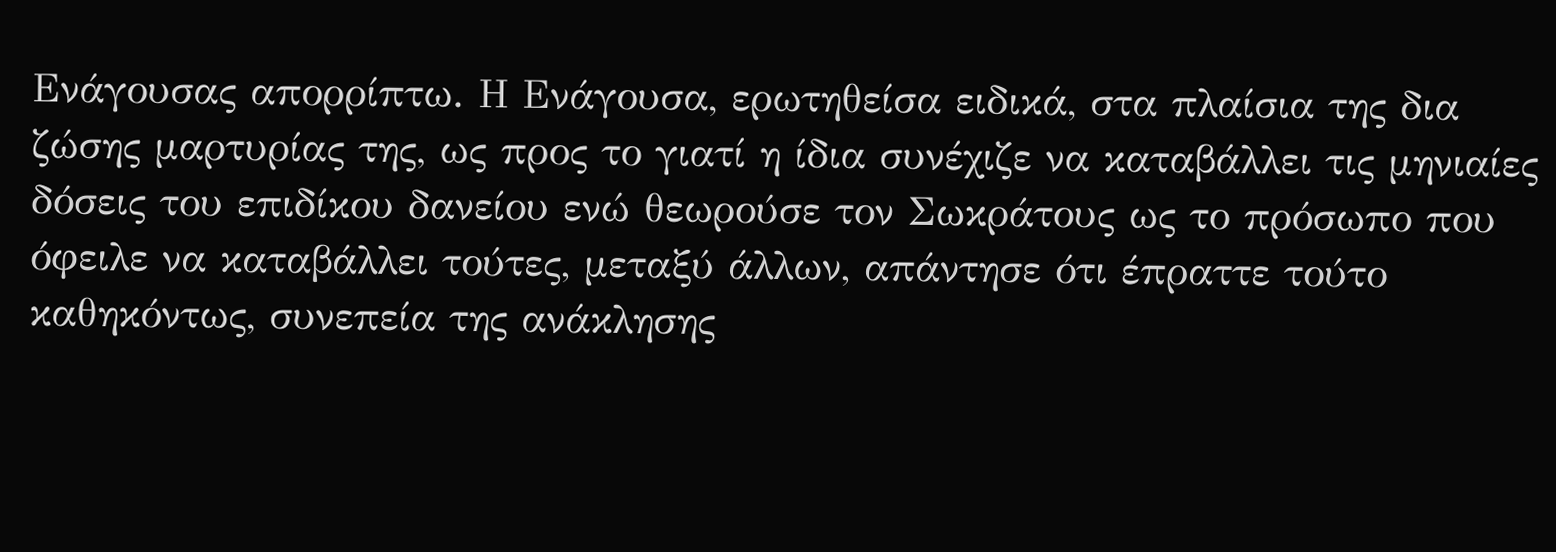Ενάγουσας απορρίπτω. Η Ενάγουσα, ερωτηθείσα ειδικά, στα πλαίσια της δια ζώσης μαρτυρίας της, ως προς το γιατί η ίδια συνέχιζε να καταβάλλει τις μηνιαίες δόσεις του επιδίκου δανείου ενώ θεωρούσε τον Σωκράτους ως το πρόσωπο που όφειλε να καταβάλλει τούτες, μεταξύ άλλων, απάντησε ότι έπραττε τούτο καθηκόντως, συνεπεία της ανάκλησης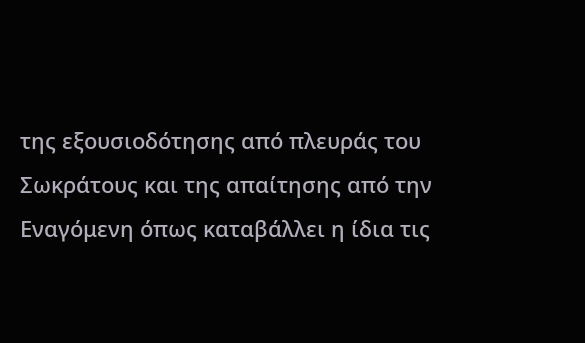της εξουσιοδότησης από πλευράς του Σωκράτους και της απαίτησης από την Εναγόμενη όπως καταβάλλει η ίδια τις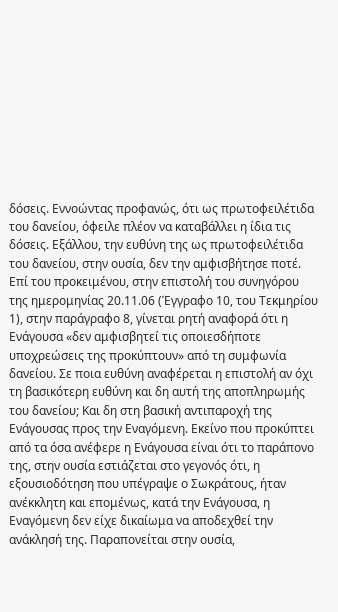δόσεις. Εννοώντας προφανώς, ότι ως πρωτοφειλέτιδα του δανείου, όφειλε πλέον να καταβάλλει η ίδια τις δόσεις. Εξάλλου, την ευθύνη της ως πρωτοφειλέτιδα του δανείου, στην ουσία, δεν την αμφισβήτησε ποτέ. Επί του προκειμένου, στην επιστολή του συνηγόρου της ημερομηνίας 20.11.06 (Έγγραφο 10, του Τεκμηρίου 1), στην παράγραφο 8, γίνεται ρητή αναφορά ότι η Ενάγουσα «δεν αμφισβητεί τις οποιεσδήποτε υποχρεώσεις της προκύπτουν» από τη συμφωνία δανείου. Σε ποια ευθύνη αναφέρεται η επιστολή αν όχι τη βασικότερη ευθύνη και δη αυτή της αποπληρωμής του δανείου; Και δη στη βασική αντιπαροχή της Ενάγουσας προς την Εναγόμενη. Εκείνο που προκύπτει από τα όσα ανέφερε η Ενάγουσα είναι ότι το παράπονο της, στην ουσία εστιάζεται στο γεγονός ότι, η εξουσιοδότηση που υπέγραψε ο Σωκράτους, ήταν ανέκκλητη και επομένως, κατά την Ενάγουσα, η Εναγόμενη δεν είχε δικαίωμα να αποδεχθεί την ανάκλησή της. Παραπονείται στην ουσία,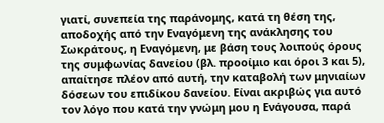γιατί, συνεπεία της παράνομης, κατά τη θέση της, αποδοχής από την Εναγόμενη της ανάκλησης του Σωκράτους, η Εναγόμενη, με βάση τους λοιπούς όρους της συμφωνίας δανείου (βλ. προοίμιο και όροι 3 και 5), απαίτησε πλέον από αυτή, την καταβολή των μηνιαίων δόσεων του επιδίκου δανείου. Είναι ακριβώς για αυτό τον λόγο που κατά την γνώμη μου η Ενάγουσα, παρά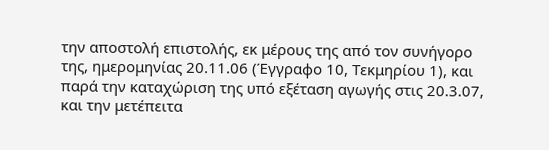την αποστολή επιστολής, εκ μέρους της από τον συνήγορο της, ημερομηνίας 20.11.06 (Έγγραφο 10, Τεκμηρίου 1), και παρά την καταχώριση της υπό εξέταση αγωγής στις 20.3.07, και την μετέπειτα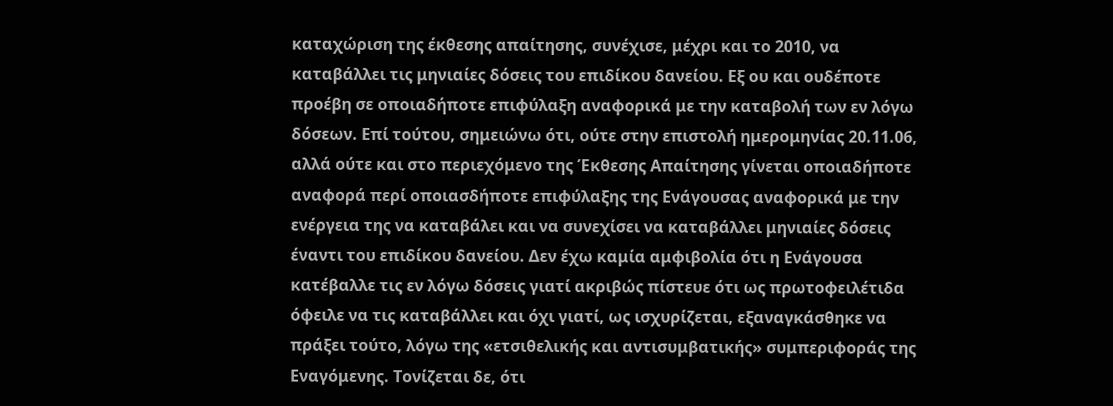καταχώριση της έκθεσης απαίτησης, συνέχισε, μέχρι και το 2010, να καταβάλλει τις μηνιαίες δόσεις του επιδίκου δανείου. Εξ ου και ουδέποτε προέβη σε οποιαδήποτε επιφύλαξη αναφορικά με την καταβολή των εν λόγω δόσεων. Επί τούτου, σημειώνω ότι, ούτε στην επιστολή ημερομηνίας 20.11.06, αλλά ούτε και στο περιεχόμενο της Έκθεσης Απαίτησης γίνεται οποιαδήποτε αναφορά περί οποιασδήποτε επιφύλαξης της Ενάγουσας αναφορικά με την ενέργεια της να καταβάλει και να συνεχίσει να καταβάλλει μηνιαίες δόσεις έναντι του επιδίκου δανείου. Δεν έχω καμία αμφιβολία ότι η Ενάγουσα κατέβαλλε τις εν λόγω δόσεις γιατί ακριβώς πίστευε ότι ως πρωτοφειλέτιδα όφειλε να τις καταβάλλει και όχι γιατί, ως ισχυρίζεται, εξαναγκάσθηκε να πράξει τούτο, λόγω της «ετσιθελικής και αντισυμβατικής» συμπεριφοράς της Εναγόμενης. Τονίζεται δε, ότι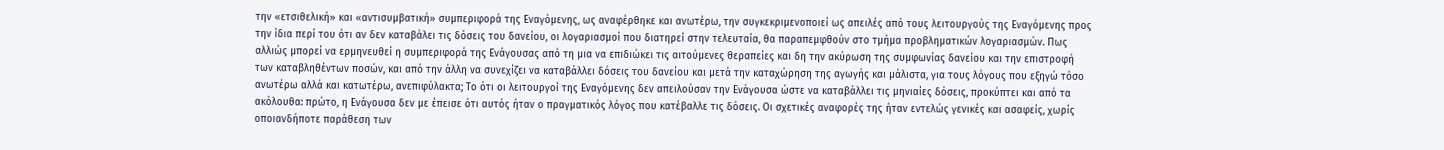την «ετσιθελική» και «αντισυμβατική» συμπεριφορά της Εναγόμενης, ως αναφέρθηκε και ανωτέρω, την συγκεκριμενοποιεί ως απειλές από τους λειτουργούς της Εναγόμενης προς την ίδια περί του ότι αν δεν καταβάλει τις δόσεις του δανείου, οι λογαριασμοί που διατηρεί στην τελευταία, θα παραπεμφθούν στο τμήμα προβληματικών λογαριασμών. Πως αλλιώς μπορεί να ερμηνευθεί η συμπεριφορά της Ενάγουσας από τη μια να επιδιώκει τις αιτούμενες θεραπείες και δη την ακύρωση της συμφωνίας δανείου και την επιστροφή των καταβληθέντων ποσών, και από την άλλη να συνεχίζει να καταβάλλει δόσεις του δανείου και μετά την καταχώρηση της αγωγής και μάλιστα, για τους λόγους που εξηγώ τόσο ανωτέρω αλλά και κατωτέρω, ανεπιφύλακτα; Το ότι οι λειτουργοί της Εναγόμενης δεν απειλούσαν την Ενάγουσα ώστε να καταβάλλει τις μηνιαίες δόσεις, προκύπτει και από τα ακόλουθα: πρώτο, η Ενάγουσα δεν με έπεισε ότι αυτός ήταν ο πραγματικός λόγος που κατέβαλλε τις δόσεις. Οι σχετικές αναφορές της ήταν εντελώς γενικές και ασαφείς, χωρίς οποιανδήποτε παράθεση των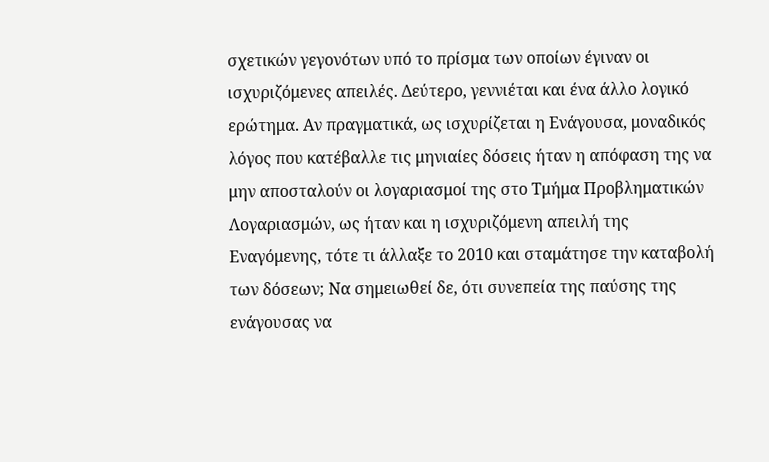σχετικών γεγονότων υπό το πρίσμα των οποίων έγιναν οι ισχυριζόμενες απειλές. Δεύτερο, γεννιέται και ένα άλλο λογικό ερώτημα. Αν πραγματικά, ως ισχυρίζεται η Ενάγουσα, μοναδικός λόγος που κατέβαλλε τις μηνιαίες δόσεις ήταν η απόφαση της να μην αποσταλούν οι λογαριασμοί της στο Τμήμα Προβληματικών Λογαριασμών, ως ήταν και η ισχυριζόμενη απειλή της Εναγόμενης, τότε τι άλλαξε το 2010 και σταμάτησε την καταβολή των δόσεων; Να σημειωθεί δε, ότι συνεπεία της παύσης της ενάγουσας να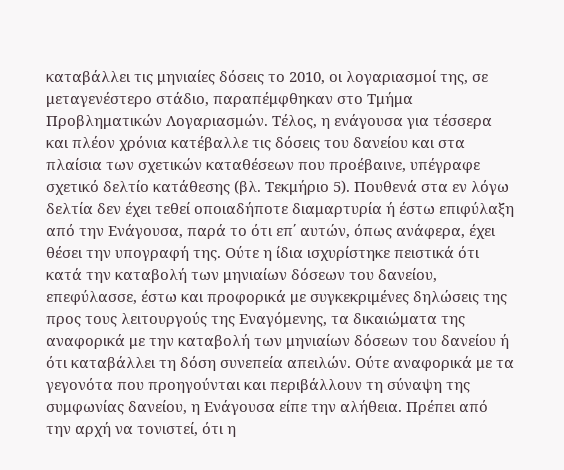καταβάλλει τις μηνιαίες δόσεις το 2010, οι λογαριασμοί της, σε μεταγενέστερο στάδιο, παραπέμφθηκαν στο Τμήμα Προβληματικών Λογαριασμών. Τέλος, η ενάγουσα για τέσσερα και πλέον χρόνια κατέβαλλε τις δόσεις του δανείου και στα πλαίσια των σχετικών καταθέσεων που προέβαινε, υπέγραφε σχετικό δελτίο κατάθεσης (βλ. Τεκμήριο 5). Πουθενά στα εν λόγω δελτία δεν έχει τεθεί οποιαδήποτε διαμαρτυρία ή έστω επιφύλαξη από την Ενάγουσα, παρά το ότι επ΄ αυτών, όπως ανάφερα, έχει θέσει την υπογραφή της. Ούτε η ίδια ισχυρίστηκε πειστικά ότι κατά την καταβολή των μηνιαίων δόσεων του δανείου, επεφύλασσε, έστω και προφορικά με συγκεκριμένες δηλώσεις της προς τους λειτουργούς της Εναγόμενης, τα δικαιώματα της αναφορικά με την καταβολή των μηνιαίων δόσεων του δανείου ή ότι καταβάλλει τη δόση συνεπεία απειλών. Ούτε αναφορικά με τα γεγονότα που προηγούνται και περιβάλλουν τη σύναψη της συμφωνίας δανείου, η Ενάγουσα είπε την αλήθεια. Πρέπει από την αρχή να τονιστεί, ότι η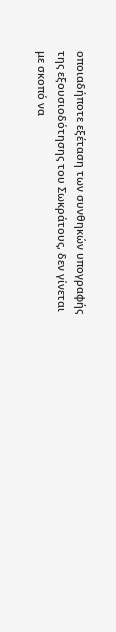οποιαδήποτε εξέταση των συνθηκών υπογραφής της εξουσιοδότησης του Σωκράτους, δεν γίνεται με σκοπό να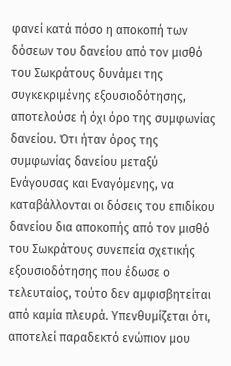φανεί κατά πόσο η αποκοπή των δόσεων του δανείου από τον μισθό του Σωκράτους δυνάμει της συγκεκριμένης εξουσιοδότησης, αποτελούσε ή όχι όρο της συμφωνίας δανείου. Ότι ήταν όρος της συμφωνίας δανείου μεταξύ Ενάγουσας και Εναγόμενης, να καταβάλλονται οι δόσεις του επιδίκου δανείου δια αποκοπής από τον μισθό του Σωκράτους συνεπεία σχετικής εξουσιοδότησης που έδωσε ο τελευταίος, τούτο δεν αμφισβητείται από καμία πλευρά. Υπενθυμίζεται ότι, αποτελεί παραδεκτό ενώπιον μου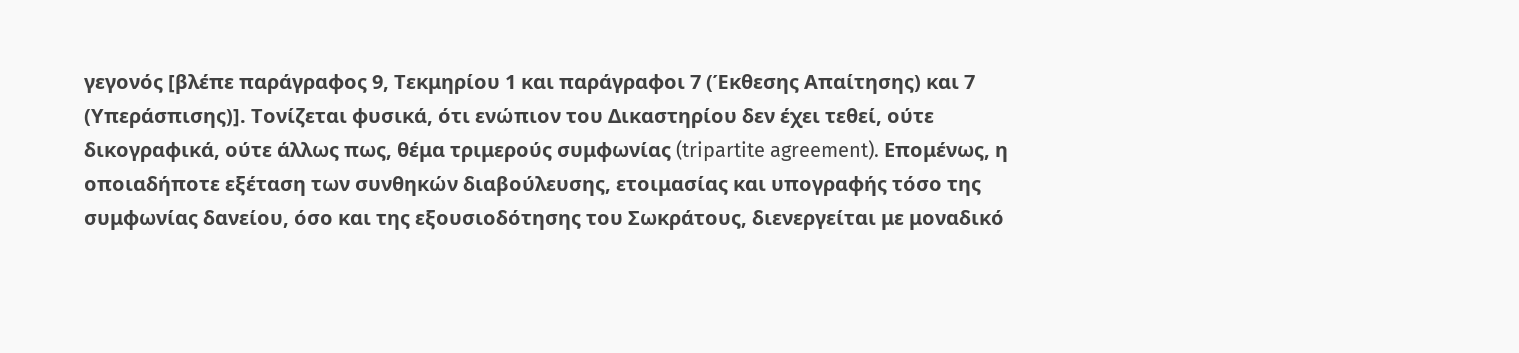γεγονός [βλέπε παράγραφος 9, Τεκμηρίου 1 και παράγραφοι 7 (Έκθεσης Απαίτησης) και 7 (Υπεράσπισης)]. Τονίζεται φυσικά, ότι ενώπιον του Δικαστηρίου δεν έχει τεθεί, ούτε δικογραφικά, ούτε άλλως πως, θέμα τριμερούς συμφωνίας (tripartite agreement). Επομένως, η οποιαδήποτε εξέταση των συνθηκών διαβούλευσης, ετοιμασίας και υπογραφής τόσο της συμφωνίας δανείου, όσο και της εξουσιοδότησης του Σωκράτους, διενεργείται με μοναδικό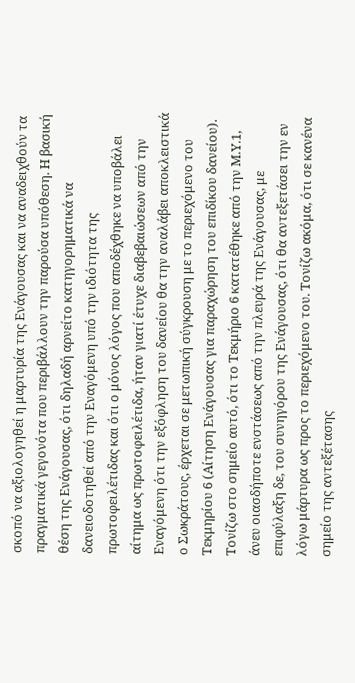σκοπό να αξιολογηθεί η μαρτυρία της Ενάγουσας και να αναδειχθούν τα πραγματικά γεγονότα που περιβάλλουν την παρούσα υπόθεση. Η βασική θέση της Ενάγουσας, ότι δηλαδή αρνείτο κατηγορηματικά να δανειοδοτηθεί από την Εναγόμενη υπό την ιδιότητα της πρωτοφειλέτιδας και ότι ο μόνος λόγος που αποδέχθηκε να υποβάλει αίτημα ως πρωτοφειλέτιδα, ήταν γιατί έτυχε διαβεβαιώσεων από την Εναγόμενη ότι την εξόφληση του δανείου θα την αναλάβει αποκλειστικά ο Σωκράτους, έρχεται σε μετωπική σύγκρουση με το περιεχόμενο του Τεκμηρίου 6 (Αίτηση Ενάγουσας για παραχώρηση του επιδίκου δανείου). Τονίζω στο σημείο αυτό, ότι το Τεκμήριο 6 κατατέθηκε από την Μ.Υ.1, άνευ οιασδήποτε ενστάσεως από την πλευρά της Ενάγουσας, με επιφύλαξη δε, του συνηγόρου της Ενάγουσας, ότι θα αντεξετάσει την εν λόγω μάρτυρα ως προς το περιεχόμενο του. Τονίζω ακόμα, ότι σε κανένα σημείο της αντεξέτασης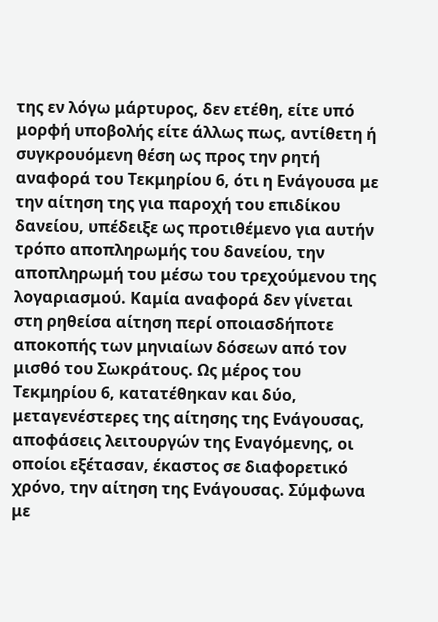της εν λόγω μάρτυρος, δεν ετέθη, είτε υπό μορφή υποβολής είτε άλλως πως, αντίθετη ή συγκρουόμενη θέση ως προς την ρητή αναφορά του Τεκμηρίου 6, ότι η Ενάγουσα με την αίτηση της για παροχή του επιδίκου δανείου, υπέδειξε ως προτιθέμενο για αυτήν τρόπο αποπληρωμής του δανείου, την αποπληρωμή του μέσω του τρεχούμενου της λογαριασμού. Καμία αναφορά δεν γίνεται στη ρηθείσα αίτηση περί οποιασδήποτε αποκοπής των μηνιαίων δόσεων από τον μισθό του Σωκράτους. Ως μέρος του Τεκμηρίου 6, κατατέθηκαν και δύο, μεταγενέστερες της αίτησης της Ενάγουσας, αποφάσεις λειτουργών της Εναγόμενης, οι οποίοι εξέτασαν, έκαστος σε διαφορετικό χρόνο, την αίτηση της Ενάγουσας. Σύμφωνα με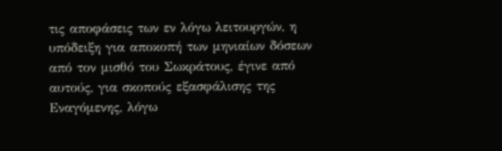τις αποφάσεις των εν λόγω λειτουργών, η υπόδειξη για αποκοπή των μηνιαίων δόσεων από τον μισθό του Σωκράτους, έγινε από αυτούς, για σκοπούς εξασφάλισης της Εναγόμενης, λόγω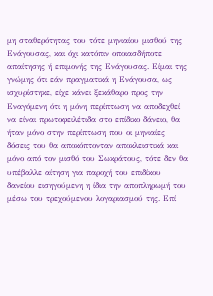μη σταθερότητας του τότε μηνιαίου μισθού της Ενάγουσας, και όχι κατόπιν οποιασδήποτε απαίτησης ή επιμονής της Ενάγουσας. Είμαι της γνώμης ότι εάν πραγματικά η Ενάγουσα, ως ισχυρίστηκε, είχε κάνει ξεκάθαρο προς την Εναγόμενη ότι η μόνη περίπτωση να αποδεχθεί να είναι πρωτοφειλέτιδα στο επίδικο δάνειο, θα ήταν μόνο στην περίπτωση που οι μηνιαίες δόσεις του θα αποκόπτονταν αποκλειστικά και μόνο από τον μισθό του Σωκράτους, τότε δεν θα υπέβαλλε αίτηση για παροχή του επιδίκου δανείου εισηγούμενη η ίδια την αποπληρωμή του μέσω του τρεχούμενου λογαριασμού της. Επί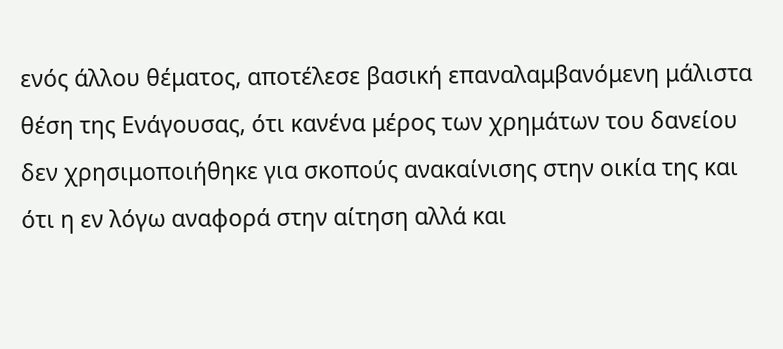ενός άλλου θέματος, αποτέλεσε βασική επαναλαμβανόμενη μάλιστα θέση της Ενάγουσας, ότι κανένα μέρος των χρημάτων του δανείου δεν χρησιμοποιήθηκε για σκοπούς ανακαίνισης στην οικία της και ότι η εν λόγω αναφορά στην αίτηση αλλά και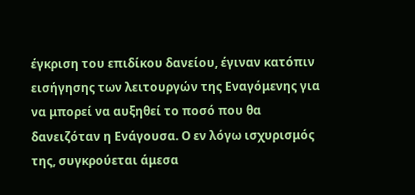έγκριση του επιδίκου δανείου, έγιναν κατόπιν εισήγησης των λειτουργών της Εναγόμενης για να μπορεί να αυξηθεί το ποσό που θα δανειζόταν η Ενάγουσα. Ο εν λόγω ισχυρισμός της, συγκρούεται άμεσα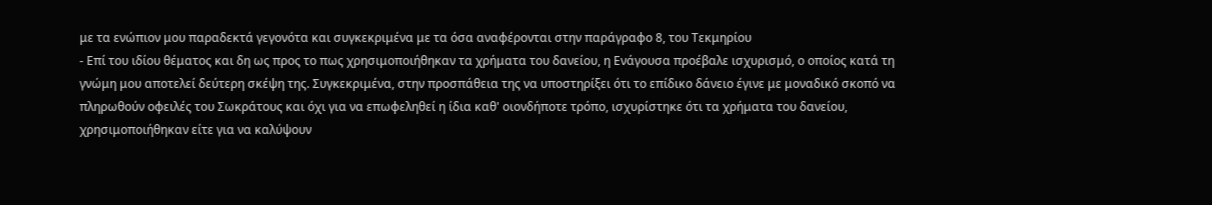με τα ενώπιον μου παραδεκτά γεγονότα και συγκεκριμένα με τα όσα αναφέρονται στην παράγραφο 8, του Τεκμηρίου
- Επί του ιδίου θέματος και δη ως προς το πως χρησιμοποιήθηκαν τα χρήματα του δανείου, η Ενάγουσα προέβαλε ισχυρισμό, ο οποίος κατά τη γνώμη μου αποτελεί δεύτερη σκέψη της. Συγκεκριμένα, στην προσπάθεια της να υποστηρίξει ότι το επίδικο δάνειο έγινε με μοναδικό σκοπό να πληρωθούν οφειλές του Σωκράτους και όχι για να επωφεληθεί η ίδια καθ' οιονδήποτε τρόπο, ισχυρίστηκε ότι τα χρήματα του δανείου, χρησιμοποιήθηκαν είτε για να καλύψουν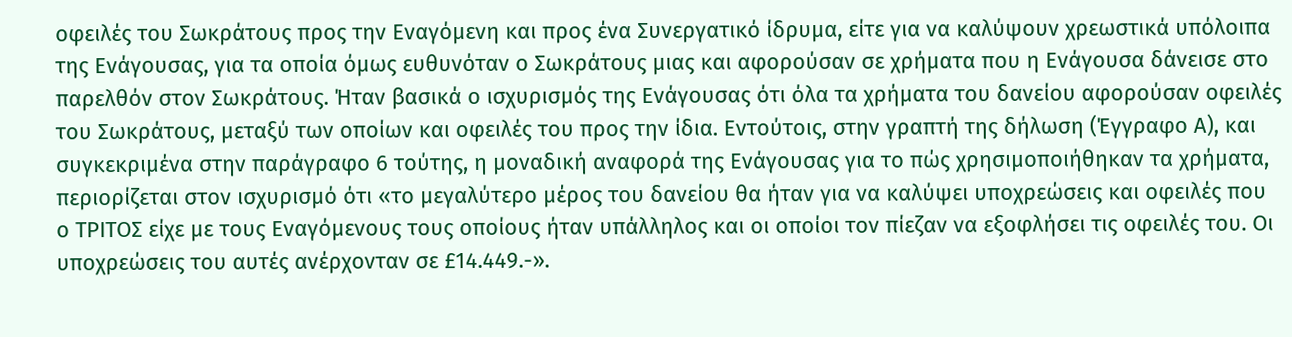οφειλές του Σωκράτους προς την Εναγόμενη και προς ένα Συνεργατικό ίδρυμα, είτε για να καλύψουν χρεωστικά υπόλοιπα της Ενάγουσας, για τα οποία όμως ευθυνόταν ο Σωκράτους μιας και αφορούσαν σε χρήματα που η Ενάγουσα δάνεισε στο παρελθόν στον Σωκράτους. Ήταν βασικά ο ισχυρισμός της Ενάγουσας ότι όλα τα χρήματα του δανείου αφορούσαν οφειλές του Σωκράτους, μεταξύ των οποίων και οφειλές του προς την ίδια. Εντούτοις, στην γραπτή της δήλωση (Έγγραφο Α), και συγκεκριμένα στην παράγραφο 6 τούτης, η μοναδική αναφορά της Ενάγουσας για το πώς χρησιμοποιήθηκαν τα χρήματα, περιορίζεται στον ισχυρισμό ότι «το μεγαλύτερο μέρος του δανείου θα ήταν για να καλύψει υποχρεώσεις και οφειλές που ο ΤΡΙΤΟΣ είχε με τους Εναγόμενους τους οποίους ήταν υπάλληλος και οι οποίοι τον πίεζαν να εξοφλήσει τις οφειλές του. Οι υποχρεώσεις του αυτές ανέρχονταν σε £14.449.-».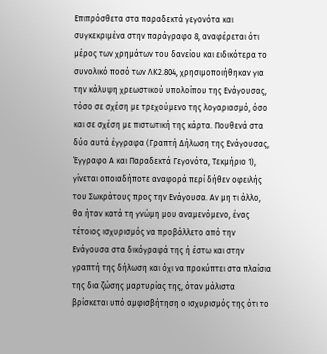Επιπρόσθετα στα παραδεκτά γεγονότα και συγκεκριμένα στην παράγραφο 8, αναφέρεται ότι μέρος των χρημάτων του δανείου και ειδικότερα το συνολικό ποσό των ΛΚ2.804, χρησιμοποιήθηκαν για την κάλυψη χρεωστικού υπολοίπου της Ενάγουσας, τόσο σε σχέση με τρεχούμενο της λογαριασμό, όσο και σε σχέση με πιστωτική της κάρτα. Πουθενά στα δύο αυτά έγγραφα (Γραπτή Δήλωση της Ενάγουσας, Έγγραφο Α και Παραδεκτά Γεγονότα, Τεκμήριο 1), γίνεται οποιαδήποτε αναφορά περί δήθεν οφειλής του Σωκράτους προς την Ενάγουσα. Αν μη τι άλλο, θα ήταν κατά τη γνώμη μου αναμενόμενο, ένας τέτοιος ισχυρισμός να προβάλλετο από την Ενάγουσα στα δικόγραφά της ή έστω και στην γραπτή της δήλωση και όχι να προκύπτει στα πλαίσια της δια ζώσης μαρτυρίας της, όταν μάλιστα βρίσκεται υπό αμφισβήτηση ο ισχυρισμός της ότι το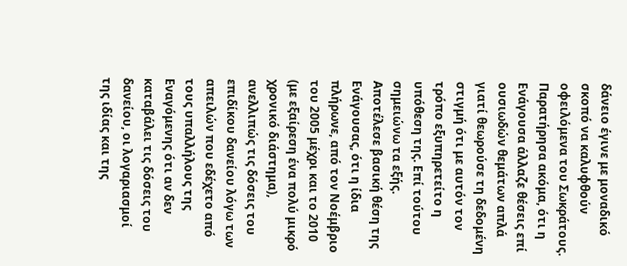δάνειο έγινε με μοναδικό σκοπό να καλυφθούν οφειλόμενα του Σωκράτους. Παρατήρησα ακόμα, ότι η Ενάγουσα άλλαζε θέσεις επί ουσιωδών θεμάτων απλά γιατί θεωρούσε τη δεδομένη στιγμή ότι με αυτόν τον τρόπο εξυπηρετείτο η υπόθεση της. Επί τούτου σημειώνω τα εξής. Αποτέλεσε βασική θέση της Ενάγουσας, ότι η ίδια πλήρωνε, από τον Νοέμβριο του 2005 μέχρι και το 2010 (με εξαίρεση ένα πολύ μικρό χρονικό διάστημα), ανελλιπώς τις δόσεις του επιδίκου δανείου λόγω των απειλών που εδέχετο από τους υπαλλήλους της Εναγόμενης ότι αν δεν καταβάλει τις δόσεις του δανείου, οι λογαριασμοί της ιδίας και της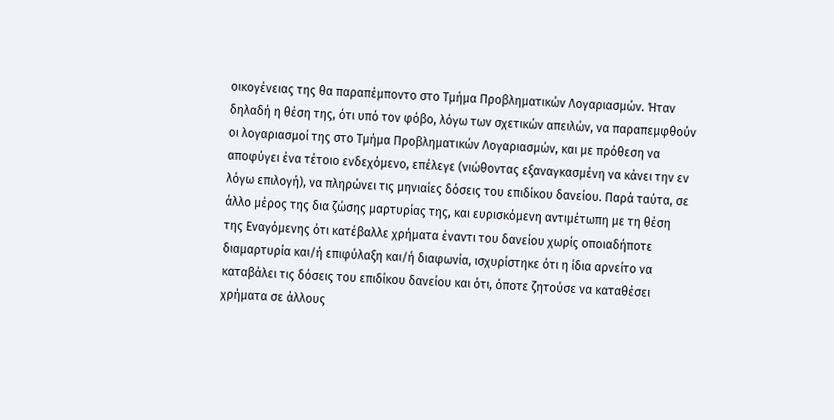οικογένειας της θα παραπέμποντο στο Τμήμα Προβληματικών Λογαριασμών. Ήταν δηλαδή η θέση της, ότι υπό τον φόβο, λόγω των σχετικών απειλών, να παραπεμφθούν οι λογαριασμοί της στο Τμήμα Προβληματικών Λογαριασμών, και με πρόθεση να αποφύγει ένα τέτοιο ενδεχόμενο, επέλεγε (νιώθοντας εξαναγκασμένη να κάνει την εν λόγω επιλογή), να πληρώνει τις μηνιαίες δόσεις του επιδίκου δανείου. Παρά ταύτα, σε άλλο μέρος της δια ζώσης μαρτυρίας της, και ευρισκόμενη αντιμέτωπη με τη θέση της Εναγόμενης ότι κατέβαλλε χρήματα έναντι του δανείου χωρίς οποιαδήποτε διαμαρτυρία και/ή επιφύλαξη και/ή διαφωνία, ισχυρίστηκε ότι η ίδια αρνείτο να καταβάλει τις δόσεις του επιδίκου δανείου και ότι, όποτε ζητούσε να καταθέσει χρήματα σε άλλους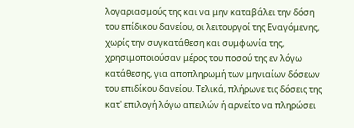λογαριασμούς της και να μην καταβάλει την δόση του επίδικου δανείου, οι λειτουργοί της Εναγόμενης, χωρίς την συγκατάθεση και συμφωνία της, χρησιμοποιούσαν μέρος του ποσού της εν λόγω κατάθεσης, για αποπληρωμή των μηνιαίων δόσεων του επιδίκου δανείου. Τελικά, πλήρωνε τις δόσεις της κατ' επιλογή λόγω απειλών ή αρνείτο να πληρώσει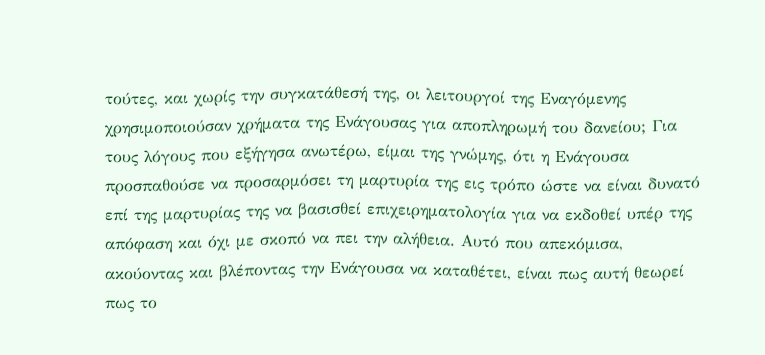τούτες, και χωρίς την συγκατάθεσή της, οι λειτουργοί της Εναγόμενης χρησιμοποιούσαν χρήματα της Ενάγουσας για αποπληρωμή του δανείου; Για τους λόγους που εξήγησα ανωτέρω, είμαι της γνώμης, ότι η Ενάγουσα προσπαθούσε να προσαρμόσει τη μαρτυρία της εις τρόπο ώστε να είναι δυνατό επί της μαρτυρίας της να βασισθεί επιχειρηματολογία για να εκδοθεί υπέρ της απόφαση και όχι με σκοπό να πει την αλήθεια. Αυτό που απεκόμισα, ακούοντας και βλέποντας την Ενάγουσα να καταθέτει, είναι πως αυτή θεωρεί πως το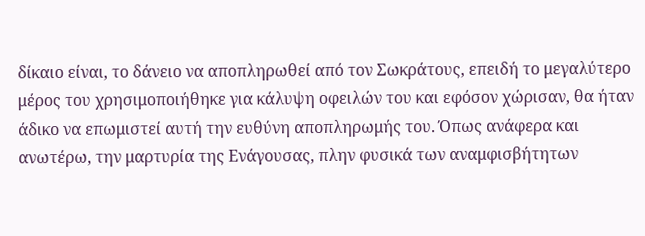δίκαιο είναι, το δάνειο να αποπληρωθεί από τον Σωκράτους, επειδή το μεγαλύτερο μέρος του χρησιμοποιήθηκε για κάλυψη οφειλών του και εφόσον χώρισαν, θα ήταν άδικο να επωμιστεί αυτή την ευθύνη αποπληρωμής του. Όπως ανάφερα και ανωτέρω, την μαρτυρία της Ενάγουσας, πλην φυσικά των αναμφισβήτητων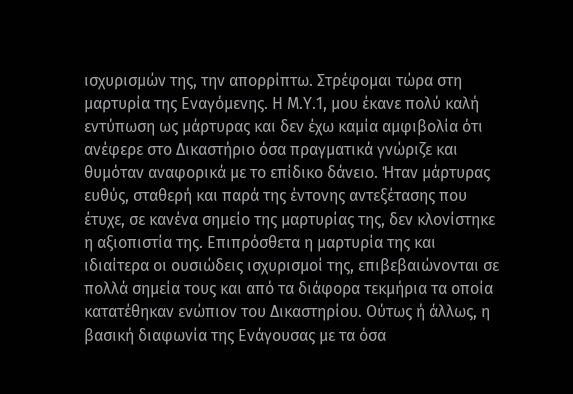ισχυρισμών της, την απορρίπτω. Στρέφομαι τώρα στη μαρτυρία της Εναγόμενης. Η Μ.Υ.1, μου έκανε πολύ καλή εντύπωση ως μάρτυρας και δεν έχω καμία αμφιβολία ότι ανέφερε στο Δικαστήριο όσα πραγματικά γνώριζε και θυμόταν αναφορικά με το επίδικο δάνειο. Ήταν μάρτυρας ευθύς, σταθερή και παρά της έντονης αντεξέτασης που έτυχε, σε κανένα σημείο της μαρτυρίας της, δεν κλονίστηκε η αξιοπιστία της. Επιπρόσθετα η μαρτυρία της και ιδιαίτερα οι ουσιώδεις ισχυρισμοί της, επιβεβαιώνονται σε πολλά σημεία τους και από τα διάφορα τεκμήρια τα οποία κατατέθηκαν ενώπιον του Δικαστηρίου. Ούτως ή άλλως, η βασική διαφωνία της Ενάγουσας με τα όσα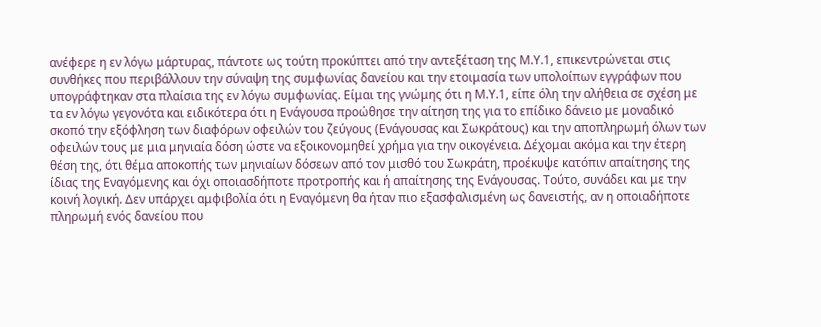ανέφερε η εν λόγω μάρτυρας, πάντοτε ως τούτη προκύπτει από την αντεξέταση της Μ.Υ.1, επικεντρώνεται στις συνθήκες που περιβάλλουν την σύναψη της συμφωνίας δανείου και την ετοιμασία των υπολοίπων εγγράφων που υπογράφτηκαν στα πλαίσια της εν λόγω συμφωνίας. Είμαι της γνώμης ότι η Μ.Υ.1, είπε όλη την αλήθεια σε σχέση με τα εν λόγω γεγονότα και ειδικότερα ότι η Ενάγουσα προώθησε την αίτηση της για το επίδικο δάνειο με μοναδικό σκοπό την εξόφληση των διαφόρων οφειλών του ζεύγους (Ενάγουσας και Σωκράτους) και την αποπληρωμή όλων των οφειλών τους με μια μηνιαία δόση ώστε να εξοικονομηθεί χρήμα για την οικογένεια. Δέχομαι ακόμα και την έτερη θέση της, ότι θέμα αποκοπής των μηνιαίων δόσεων από τον μισθό του Σωκράτη, προέκυψε κατόπιν απαίτησης της ίδιας της Εναγόμενης και όχι οποιασδήποτε προτροπής και ή απαίτησης της Ενάγουσας. Τούτο, συνάδει και με την κοινή λογική. Δεν υπάρχει αμφιβολία ότι η Εναγόμενη θα ήταν πιο εξασφαλισμένη ως δανειστής, αν η οποιαδήποτε πληρωμή ενός δανείου που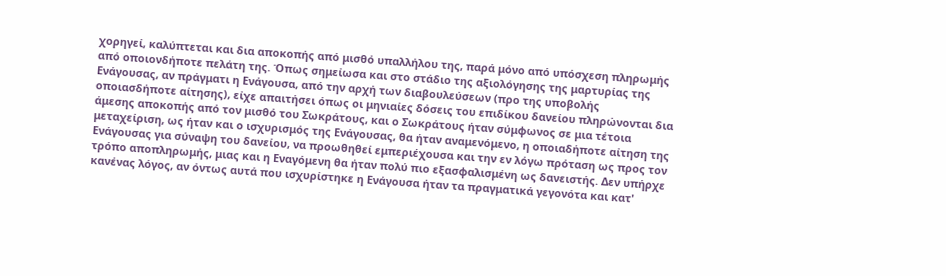χορηγεί, καλύπτεται και δια αποκοπής από μισθό υπαλλήλου της, παρά μόνο από υπόσχεση πληρωμής από οποιονδήποτε πελάτη της. Όπως σημείωσα και στο στάδιο της αξιολόγησης της μαρτυρίας της Ενάγουσας, αν πράγματι η Ενάγουσα, από την αρχή των διαβουλεύσεων (προ της υποβολής οποιασδήποτε αίτησης), είχε απαιτήσει όπως οι μηνιαίες δόσεις του επιδίκου δανείου πληρώνονται δια άμεσης αποκοπής από τον μισθό του Σωκράτους, και ο Σωκράτους ήταν σύμφωνος σε μια τέτοια μεταχείριση, ως ήταν και ο ισχυρισμός της Ενάγουσας, θα ήταν αναμενόμενο, η οποιαδήποτε αίτηση της Ενάγουσας για σύναψη του δανείου, να προωθηθεί εμπεριέχουσα και την εν λόγω πρόταση ως προς τον τρόπο αποπληρωμής, μιας και η Εναγόμενη θα ήταν πολύ πιο εξασφαλισμένη ως δανειστής. Δεν υπήρχε κανένας λόγος, αν όντως αυτά που ισχυρίστηκε η Ενάγουσα ήταν τα πραγματικά γεγονότα και κατ'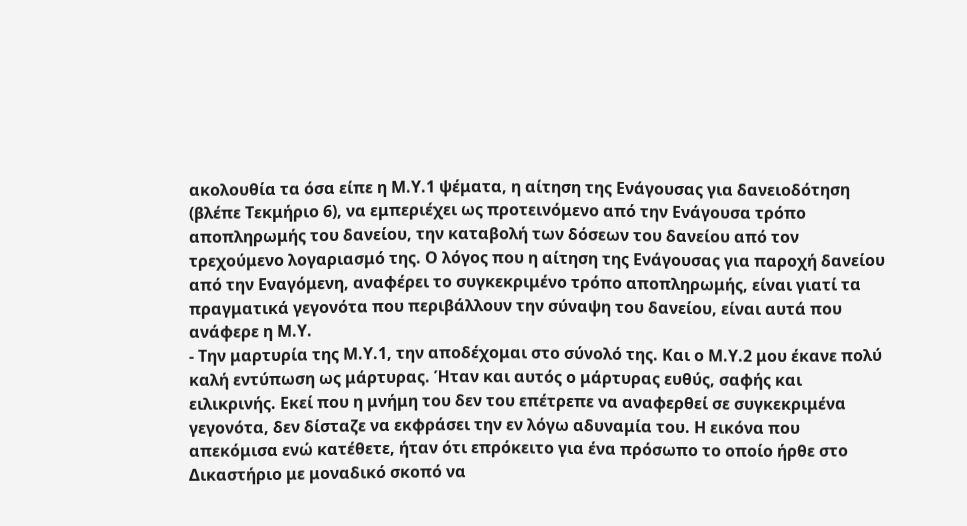ακολουθία τα όσα είπε η Μ.Υ.1 ψέματα, η αίτηση της Ενάγουσας για δανειοδότηση (βλέπε Τεκμήριο 6), να εμπεριέχει ως προτεινόμενο από την Ενάγουσα τρόπο αποπληρωμής του δανείου, την καταβολή των δόσεων του δανείου από τον τρεχούμενο λογαριασμό της. Ο λόγος που η αίτηση της Ενάγουσας για παροχή δανείου από την Εναγόμενη, αναφέρει το συγκεκριμένο τρόπο αποπληρωμής, είναι γιατί τα πραγματικά γεγονότα που περιβάλλουν την σύναψη του δανείου, είναι αυτά που ανάφερε η Μ.Υ.
- Την μαρτυρία της Μ.Υ.1, την αποδέχομαι στο σύνολό της. Και ο Μ.Υ.2 μου έκανε πολύ καλή εντύπωση ως μάρτυρας. Ήταν και αυτός ο μάρτυρας ευθύς, σαφής και ειλικρινής. Εκεί που η μνήμη του δεν του επέτρεπε να αναφερθεί σε συγκεκριμένα γεγονότα, δεν δίσταζε να εκφράσει την εν λόγω αδυναμία του. Η εικόνα που απεκόμισα ενώ κατέθετε, ήταν ότι επρόκειτο για ένα πρόσωπο το οποίο ήρθε στο Δικαστήριο με μοναδικό σκοπό να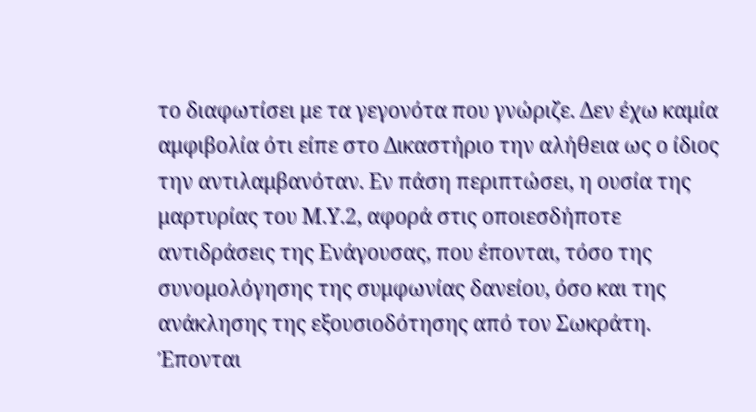το διαφωτίσει με τα γεγονότα που γνώριζε. Δεν έχω καμία αμφιβολία ότι είπε στο Δικαστήριο την αλήθεια ως ο ίδιος την αντιλαμβανόταν. Εν πάση περιπτώσει, η ουσία της μαρτυρίας του Μ.Υ.2, αφορά στις οποιεσδήποτε αντιδράσεις της Ενάγουσας, που έπονται, τόσο της συνομολόγησης της συμφωνίας δανείου, όσο και της ανάκλησης της εξουσιοδότησης από τον Σωκράτη. Έπονται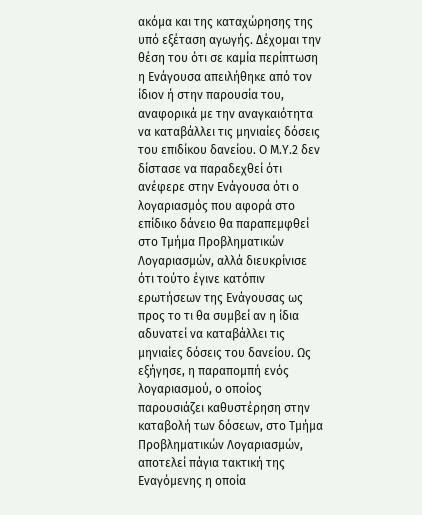ακόμα και της καταχώρησης της υπό εξέταση αγωγής. Δέχομαι την θέση του ότι σε καμία περίπτωση η Ενάγουσα απειλήθηκε από τον ίδιον ή στην παρουσία του, αναφορικά με την αναγκαιότητα να καταβάλλει τις μηνιαίες δόσεις του επιδίκου δανείου. Ο Μ.Υ.2 δεν δίστασε να παραδεχθεί ότι ανέφερε στην Ενάγουσα ότι ο λογαριασμός που αφορά στο επίδικο δάνειο θα παραπεμφθεί στο Τμήμα Προβληματικών Λογαριασμών, αλλά διευκρίνισε ότι τούτο έγινε κατόπιν ερωτήσεων της Ενάγουσας ως προς το τι θα συμβεί αν η ίδια αδυνατεί να καταβάλλει τις μηνιαίες δόσεις του δανείου. Ως εξήγησε, η παραπομπή ενός λογαριασμού, ο οποίος παρουσιάζει καθυστέρηση στην καταβολή των δόσεων, στο Τμήμα Προβληματικών Λογαριασμών, αποτελεί πάγια τακτική της Εναγόμενης η οποία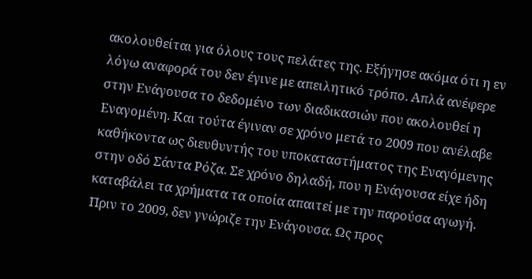ακολουθείται για όλους τους πελάτες της. Εξήγησε ακόμα ότι η εν λόγω αναφορά του δεν έγινε με απειλητικό τρόπο. Απλά ανέφερε στην Ενάγουσα το δεδομένο των διαδικασιών που ακολουθεί η Εναγομένη. Και τούτα έγιναν σε χρόνο μετά το 2009 που ανέλαβε καθήκοντα ως διευθυντής του υποκαταστήματος της Εναγόμενης στην οδό Σάντα Ρόζα. Σε χρόνο δηλαδή, που η Ενάγουσα είχε ήδη καταβάλει τα χρήματα τα οποία απαιτεί με την παρούσα αγωγή. Πριν το 2009, δεν γνώριζε την Ενάγουσα. Ως προς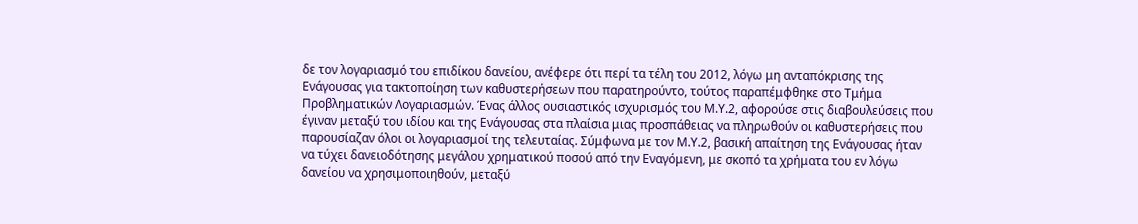δε τον λογαριασμό του επιδίκου δανείου, ανέφερε ότι περί τα τέλη του 2012, λόγω μη ανταπόκρισης της Ενάγουσας για τακτοποίηση των καθυστερήσεων που παρατηρούντο, τούτος παραπέμφθηκε στο Τμήμα Προβληματικών Λογαριασμών. Ένας άλλος ουσιαστικός ισχυρισμός του Μ.Υ.2, αφορούσε στις διαβουλεύσεις που έγιναν μεταξύ του ιδίου και της Ενάγουσας στα πλαίσια μιας προσπάθειας να πληρωθούν οι καθυστερήσεις που παρουσίαζαν όλοι οι λογαριασμοί της τελευταίας. Σύμφωνα με τον Μ.Υ.2, βασική απαίτηση της Ενάγουσας ήταν να τύχει δανειοδότησης μεγάλου χρηματικού ποσού από την Εναγόμενη, με σκοπό τα χρήματα του εν λόγω δανείου να χρησιμοποιηθούν, μεταξύ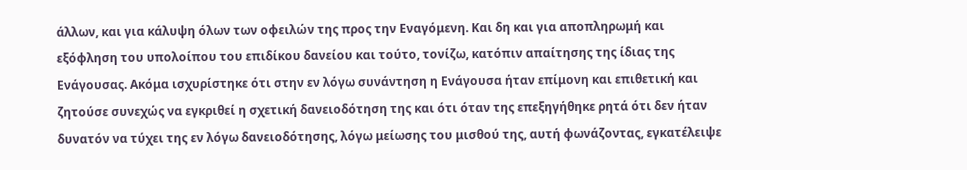άλλων, και για κάλυψη όλων των οφειλών της προς την Εναγόμενη. Και δη και για αποπληρωμή και εξόφληση του υπολοίπου του επιδίκου δανείου και τούτο, τονίζω, κατόπιν απαίτησης της ίδιας της Ενάγουσας. Ακόμα ισχυρίστηκε ότι στην εν λόγω συνάντηση η Ενάγουσα ήταν επίμονη και επιθετική και ζητούσε συνεχώς να εγκριθεί η σχετική δανειοδότηση της και ότι όταν της επεξηγήθηκε ρητά ότι δεν ήταν δυνατόν να τύχει της εν λόγω δανειοδότησης, λόγω μείωσης του μισθού της, αυτή φωνάζοντας, εγκατέλειψε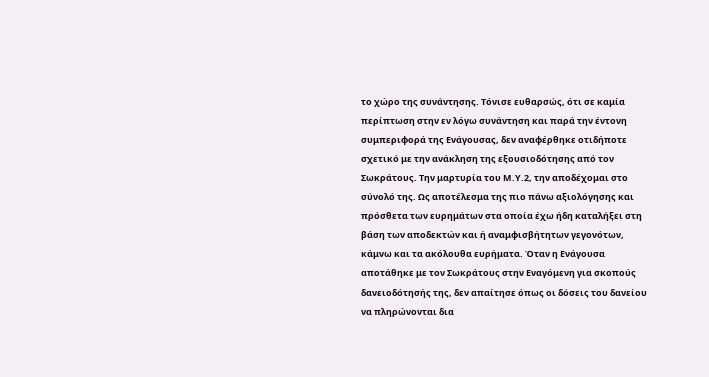το χώρο της συνάντησης. Τόνισε ευθαρσώς, ότι σε καμία περίπτωση στην εν λόγω συνάντηση και παρά την έντονη συμπεριφορά της Ενάγουσας, δεν αναφέρθηκε οτιδήποτε σχετικό με την ανάκληση της εξουσιοδότησης από τον Σωκράτους. Την μαρτυρία του Μ.Υ.2, την αποδέχομαι στο σύνολό της. Ως αποτέλεσμα της πιο πάνω αξιολόγησης και πρόσθετα των ευρημάτων στα οποία έχω ήδη καταλήξει στη βάση των αποδεκτών και ή αναμφισβήτητων γεγονότων, κάμνω και τα ακόλουθα ευρήματα. Όταν η Ενάγουσα αποτάθηκε με τον Σωκράτους στην Εναγόμενη για σκοπούς δανειοδότησής της, δεν απαίτησε όπως οι δόσεις του δανείου να πληρώνονται δια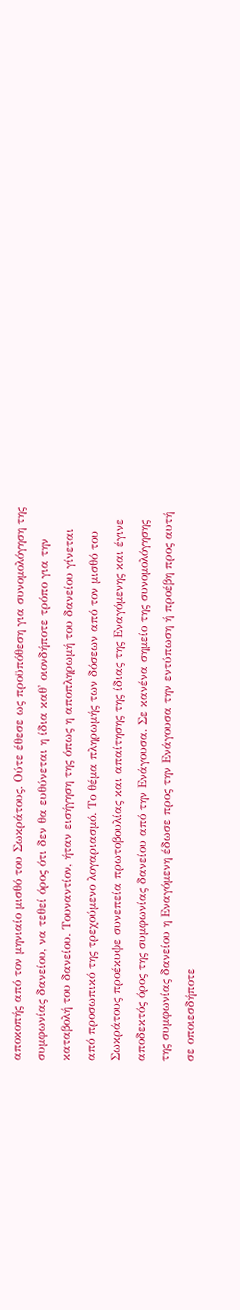αποκοπής από τον μηνιαίο μισθό του Σωκράτους. Ούτε έθεσε ως προϋπόθεση για συνομολόγηση της συμφωνίας δανείου, να τεθεί όρος ότι δεν θα ευθύνεται η ίδια καθ' οιονδήποτε τρόπο για την καταβολή του δανείου. Τουναντίον, ήταν εισήγηση της όπως η αποπληρωμή του δανείου γίνεται από προσωπικό της τρεχούμενο λογαριασμό. Το θέμα πληρωμής των δόσεων από τον μισθό του Σωκράτους προέκυψε συνεπεία πρωτοβουλίας και απαίτησης της ίδιας της Εναγόμενης και έγινε αποδεκτός όρος της συμφωνίας δανείου από την Ενάγουσα. Σε κανένα σημείο της συνομολόγησης της συμφωνίας δανείου η Εναγόμενη έδωσε προς την Ενάγουσα την εντύπωση ή προέβη προς αυτή σε οποιεσδήποτε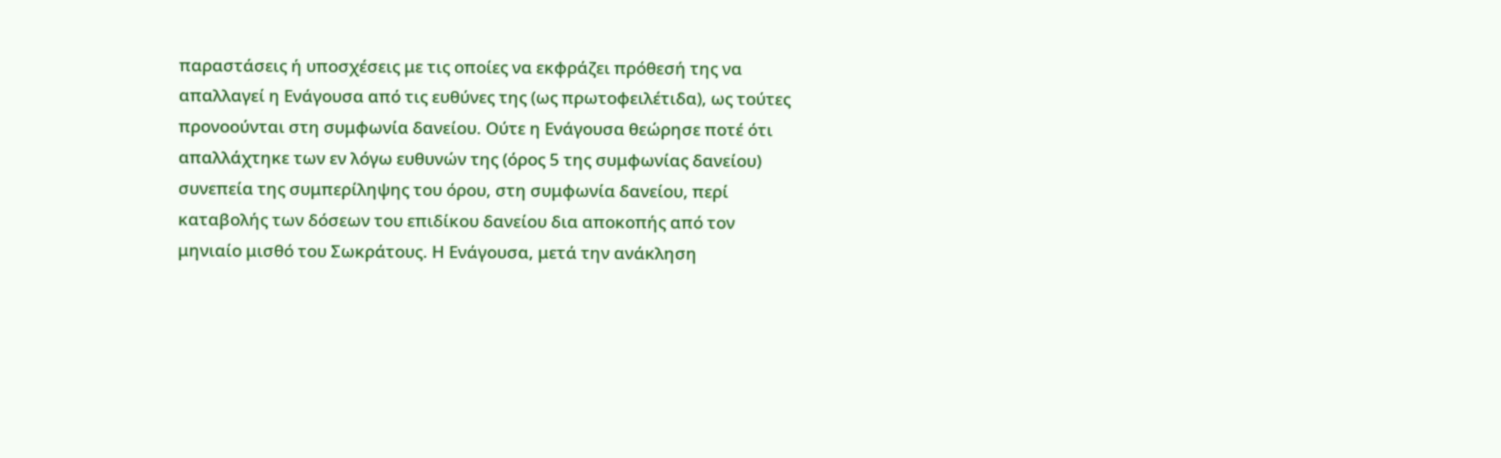παραστάσεις ή υποσχέσεις με τις οποίες να εκφράζει πρόθεσή της να απαλλαγεί η Ενάγουσα από τις ευθύνες της (ως πρωτοφειλέτιδα), ως τούτες προνοούνται στη συμφωνία δανείου. Ούτε η Ενάγουσα θεώρησε ποτέ ότι απαλλάχτηκε των εν λόγω ευθυνών της (όρος 5 της συμφωνίας δανείου) συνεπεία της συμπερίληψης του όρου, στη συμφωνία δανείου, περί καταβολής των δόσεων του επιδίκου δανείου δια αποκοπής από τον μηνιαίο μισθό του Σωκράτους. Η Ενάγουσα, μετά την ανάκληση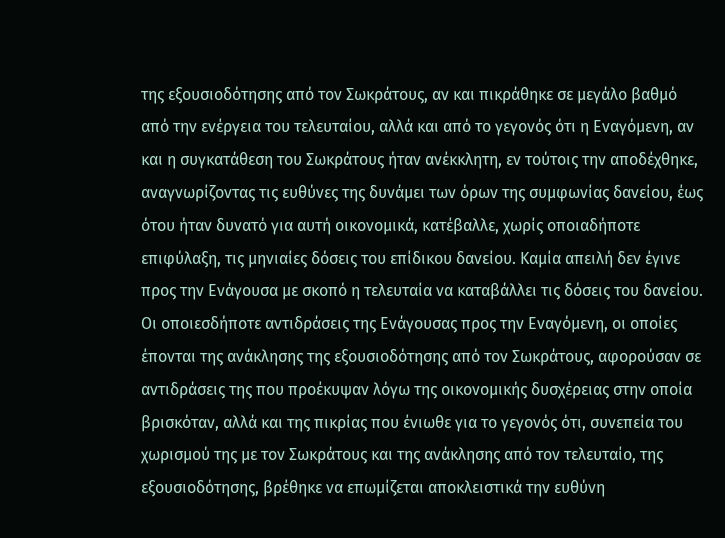της εξουσιοδότησης από τον Σωκράτους, αν και πικράθηκε σε μεγάλο βαθμό από την ενέργεια του τελευταίου, αλλά και από το γεγονός ότι η Εναγόμενη, αν και η συγκατάθεση του Σωκράτους ήταν ανέκκλητη, εν τούτοις την αποδέχθηκε, αναγνωρίζοντας τις ευθύνες της δυνάμει των όρων της συμφωνίας δανείου, έως ότου ήταν δυνατό για αυτή οικονομικά, κατέβαλλε, χωρίς οποιαδήποτε επιφύλαξη, τις μηνιαίες δόσεις του επίδικου δανείου. Καμία απειλή δεν έγινε προς την Ενάγουσα με σκοπό η τελευταία να καταβάλλει τις δόσεις του δανείου. Οι οποιεσδήποτε αντιδράσεις της Ενάγουσας προς την Εναγόμενη, οι οποίες έπονται της ανάκλησης της εξουσιοδότησης από τον Σωκράτους, αφορούσαν σε αντιδράσεις της που προέκυψαν λόγω της οικονομικής δυσχέρειας στην οποία βρισκόταν, αλλά και της πικρίας που ένιωθε για το γεγονός ότι, συνεπεία του χωρισμού της με τον Σωκράτους και της ανάκλησης από τον τελευταίο, της εξουσιοδότησης, βρέθηκε να επωμίζεται αποκλειστικά την ευθύνη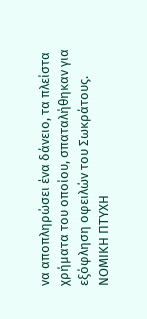να αποπληρώσει ένα δάνειο, τα πλείστα χρήματα του οποίου, σπαταλήθηκαν για εξόφληση οφειλών του Σωκράτους. ΝΟΜΙΚΗ ΠΤΥΧΗ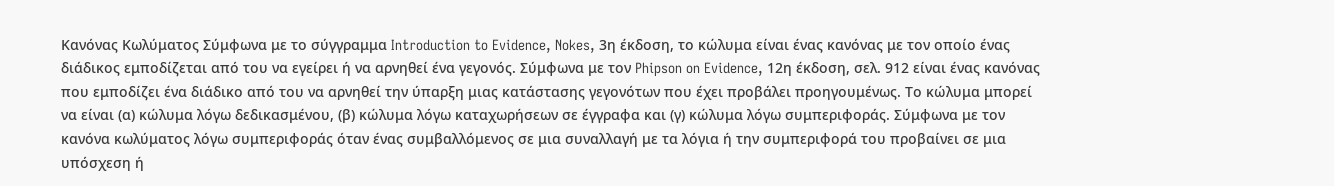Κανόνας Κωλύματος Σύμφωνα με το σύγγραμμα Introduction to Evidence, Nokes, 3η έκδοση, το κώλυμα είναι ένας κανόνας με τον οποίο ένας διάδικος εμποδίζεται από του να εγείρει ή να αρνηθεί ένα γεγονός. Σύμφωνα με τον Phipson on Evidence, 12η έκδοση, σελ. 912 είναι ένας κανόνας που εμποδίζει ένα διάδικο από του να αρνηθεί την ύπαρξη μιας κατάστασης γεγονότων που έχει προβάλει προηγουμένως. Το κώλυμα μπορεί να είναι (α) κώλυμα λόγω δεδικασμένου, (β) κώλυμα λόγω καταχωρήσεων σε έγγραφα και (γ) κώλυμα λόγω συμπεριφοράς. Σύμφωνα με τον κανόνα κωλύματος λόγω συμπεριφοράς όταν ένας συμβαλλόμενος σε μια συναλλαγή με τα λόγια ή την συμπεριφορά του προβαίνει σε μια υπόσχεση ή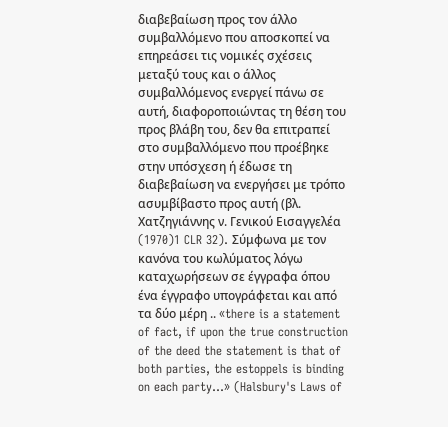διαβεβαίωση προς τον άλλο συμβαλλόμενο που αποσκοπεί να επηρεάσει τις νομικές σχέσεις μεταξύ τους και ο άλλος συμβαλλόμενος ενεργεί πάνω σε αυτή, διαφοροποιώντας τη θέση του προς βλάβη του, δεν θα επιτραπεί στο συμβαλλόμενο που προέβηκε στην υπόσχεση ή έδωσε τη διαβεβαίωση να ενεργήσει με τρόπο ασυμβίβαστο προς αυτή (βλ. Χατζηγιάννης ν. Γενικού Εισαγγελέα
(1970)1 CLR 32). Σύμφωνα με τον κανόνα του κωλύματος λόγω καταχωρήσεων σε έγγραφα όπου ένα έγγραφο υπογράφεται και από τα δύο μέρη .. «there is a statement of fact, if upon the true construction of the deed the statement is that of both parties, the estoppels is binding on each party...» (Halsbury's Laws of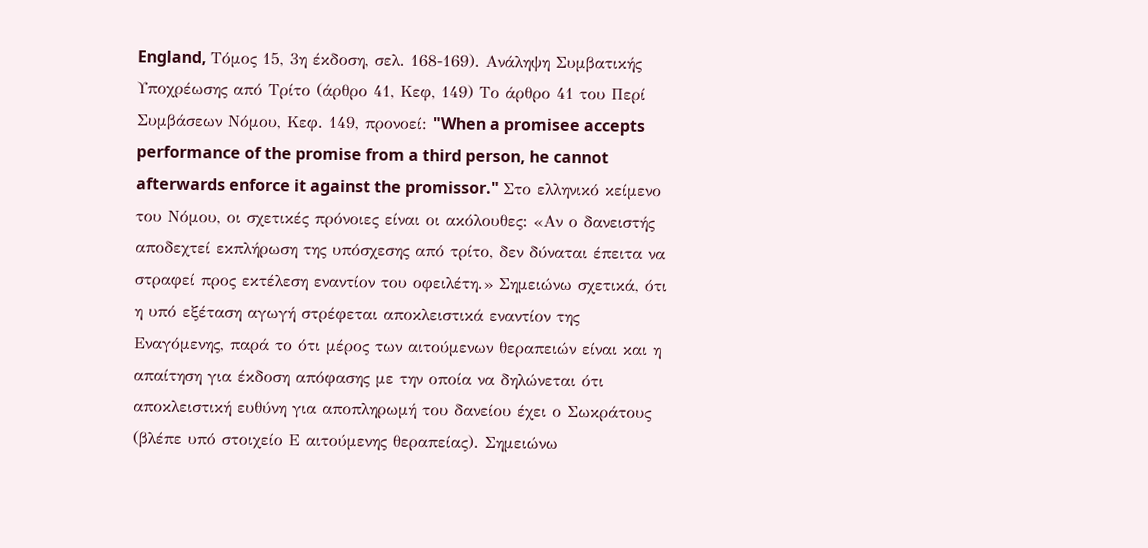England, Τόμος 15, 3η έκδοση, σελ. 168-169). Ανάληψη Συμβατικής Υποχρέωσης από Τρίτο (άρθρο 41, Κεφ, 149) Το άρθρο 41 του Περί Συμβάσεων Νόμου, Κεφ. 149, προνοεί: "When a promisee accepts performance of the promise from a third person, he cannot afterwards enforce it against the promissor." Στο ελληνικό κείμενο του Νόμου, οι σχετικές πρόνοιες είναι οι ακόλουθες: «Αν ο δανειστής αποδεχτεί εκπλήρωση της υπόσχεσης από τρίτο, δεν δύναται έπειτα να στραφεί προς εκτέλεση εναντίον του οφειλέτη.» Σημειώνω σχετικά, ότι η υπό εξέταση αγωγή στρέφεται αποκλειστικά εναντίον της Εναγόμενης, παρά το ότι μέρος των αιτούμενων θεραπειών είναι και η απαίτηση για έκδοση απόφασης με την οποία να δηλώνεται ότι αποκλειστική ευθύνη για αποπληρωμή του δανείου έχει ο Σωκράτους (βλέπε υπό στοιχείο Ε αιτούμενης θεραπείας). Σημειώνω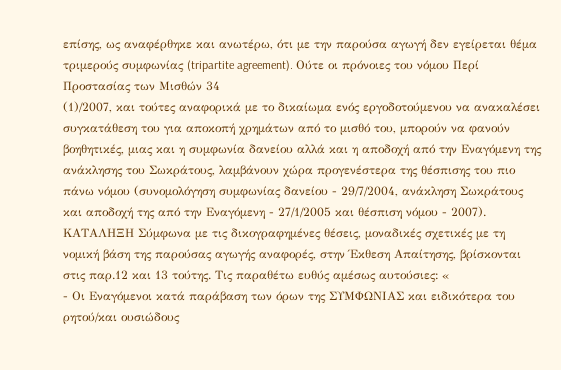επίσης, ως αναφέρθηκε και ανωτέρω, ότι με την παρούσα αγωγή δεν εγείρεται θέμα τριμερούς συμφωνίας (tripartite agreement). Ούτε οι πρόνοιες του νόμου Περί Προστασίας των Μισθών 34
(1)/2007, και τούτες αναφορικά με το δικαίωμα ενός εργοδοτούμενου να ανακαλέσει συγκατάθεση του για αποκοπή χρημάτων από το μισθό του, μπορούν να φανούν βοηθητικές, μιας και η συμφωνία δανείου αλλά και η αποδοχή από την Εναγόμενη της ανάκλησης του Σωκράτους, λαμβάνουν χώρα προγενέστερα της θέσπισης του πιο πάνω νόμου (συνομολόγηση συμφωνίας δανείου - 29/7/2004, ανάκληση Σωκράτους και αποδοχή της από την Εναγόμενη - 27/1/2005 και θέσπιση νόμου - 2007). ΚΑΤΑΛΗΞΗ Σύμφωνα με τις δικογραφημένες θέσεις, μοναδικές σχετικές με τη νομική βάση της παρούσας αγωγής αναφορές, στην Έκθεση Απαίτησης, βρίσκονται στις παρ.12 και 13 τούτης. Τις παραθέτω ευθύς αμέσως αυτούσιες: «
- Οι Εναγόμενοι κατά παράβαση των όρων της ΣΥΜΦΩΝΙΑΣ και ειδικότερα του ρητού/και ουσιώδους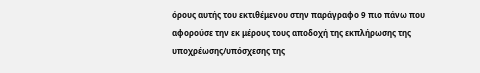όρους αυτής του εκτιθέμενου στην παράγραφο 9 πιο πάνω που αφορούσε την εκ μέρους τους αποδοχή της εκπλήρωσης της υποχρέωσης/υπόσχεσης της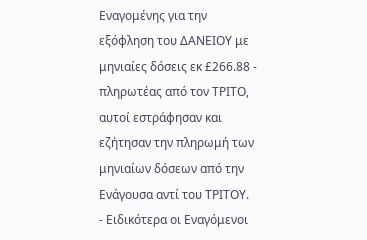Εναγομένης για την εξόφληση του ΔΑΝΕΙΟΥ με μηνιαίες δόσεις εκ £266.88 - πληρωτέας από τον ΤΡΙΤΟ, αυτοί εστράφησαν και εζήτησαν την πληρωμή των μηνιαίων δόσεων από την Ενάγουσα αντί του ΤΡΙΤΟΥ.
- Ειδικότερα οι Εναγόμενοι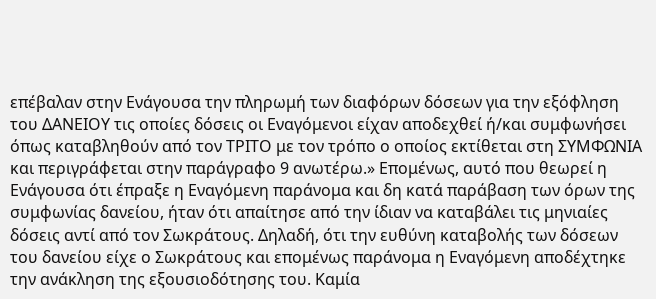επέβαλαν στην Ενάγουσα την πληρωμή των διαφόρων δόσεων για την εξόφληση του ΔΑΝΕΙΟΥ τις οποίες δόσεις οι Εναγόμενοι είχαν αποδεχθεί ή/και συμφωνήσει όπως καταβληθούν από τον ΤΡΙΤΟ με τον τρόπο ο οποίος εκτίθεται στη ΣΥΜΦΩΝΙΑ και περιγράφεται στην παράγραφο 9 ανωτέρω.» Επομένως, αυτό που θεωρεί η Ενάγουσα ότι έπραξε η Εναγόμενη παράνομα και δη κατά παράβαση των όρων της συμφωνίας δανείου, ήταν ότι απαίτησε από την ίδιαν να καταβάλει τις μηνιαίες δόσεις αντί από τον Σωκράτους. Δηλαδή, ότι την ευθύνη καταβολής των δόσεων του δανείου είχε ο Σωκράτους και επομένως παράνομα η Εναγόμενη αποδέχτηκε την ανάκληση της εξουσιοδότησης του. Καμία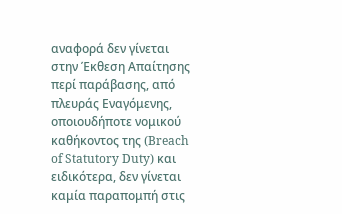αναφορά δεν γίνεται στην Έκθεση Απαίτησης περί παράβασης, από πλευράς Εναγόμενης, οποιουδήποτε νομικού καθήκοντος της (Breach of Statutory Duty) και ειδικότερα, δεν γίνεται καμία παραπομπή στις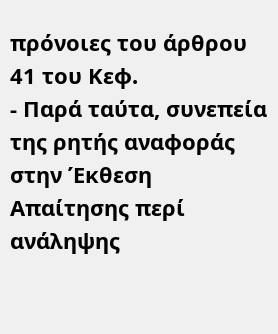πρόνοιες του άρθρου 41 του Κεφ.
- Παρά ταύτα, συνεπεία της ρητής αναφοράς στην Έκθεση Απαίτησης περί ανάληψης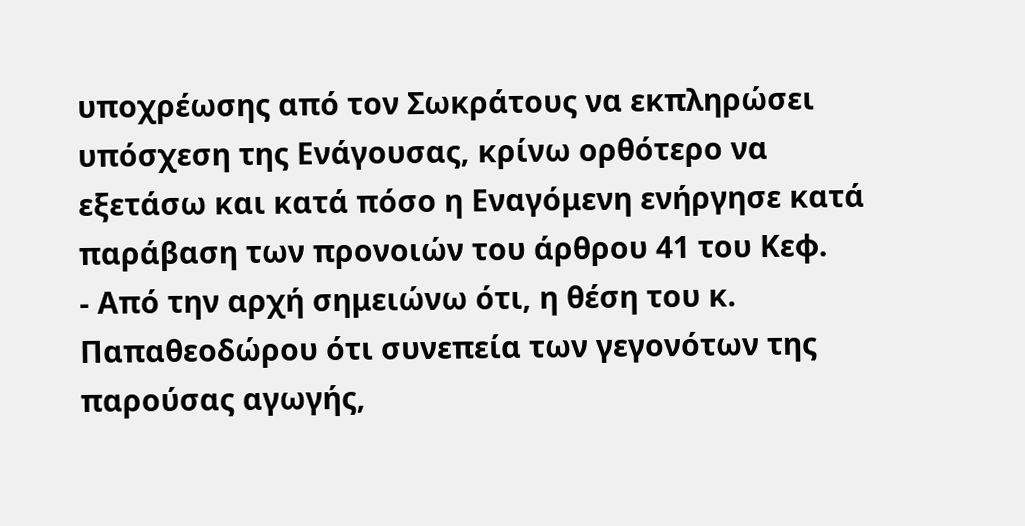υποχρέωσης από τον Σωκράτους να εκπληρώσει υπόσχεση της Ενάγουσας, κρίνω ορθότερο να εξετάσω και κατά πόσο η Εναγόμενη ενήργησε κατά παράβαση των προνοιών του άρθρου 41 του Κεφ.
- Από την αρχή σημειώνω ότι, η θέση του κ. Παπαθεοδώρου ότι συνεπεία των γεγονότων της παρούσας αγωγής,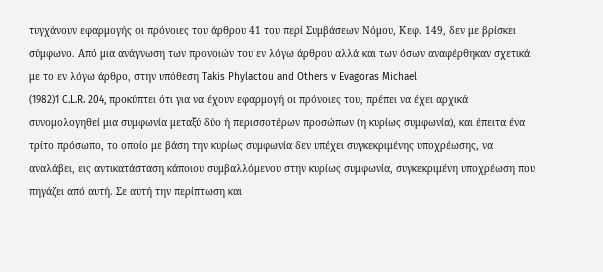τυγχάνουν εφαρμογής οι πρόνοιες του άρθρου 41 του περί Συμβάσεων Νόμου, Κεφ. 149, δεν με βρίσκει σύμφωνο. Από μια ανάγνωση των προνοιών του εν λόγω άρθρου αλλά και των όσων αναφέρθηκαν σχετικά με το εν λόγω άρθρο, στην υπόθεση Takis Phylactou and Others v Evagoras Michael
(1982)1 C.L.R. 204, προκύπτει ότι για να έχουν εφαρμογή οι πρόνοιες του, πρέπει να έχει αρχικά συνομολογηθεί μια συμφωνία μεταξύ δύο ή περισσοτέρων προσώπων (η κυρίως συμφωνία), και έπειτα ένα τρίτο πρόσωπο, το οποίο με βάση την κυρίως συμφωνία δεν υπέχει συγκεκριμένης υποχρέωσης, να αναλάβει, εις αντικατάσταση κάποιου συμβαλλόμενου στην κυρίως συμφωνία, συγκεκριμένη υποχρέωση που πηγάζει από αυτή. Σε αυτή την περίπτωση και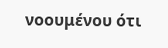νοουμένου ότι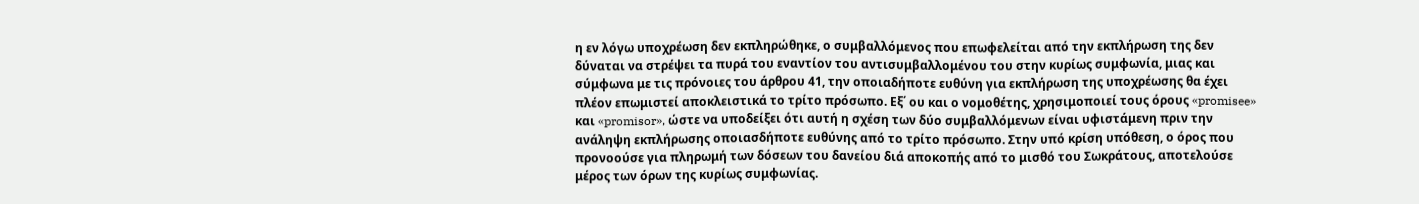η εν λόγω υποχρέωση δεν εκπληρώθηκε, ο συμβαλλόμενος που επωφελείται από την εκπλήρωση της δεν δύναται να στρέψει τα πυρά του εναντίον του αντισυμβαλλομένου του στην κυρίως συμφωνία, μιας και σύμφωνα με τις πρόνοιες του άρθρου 41, την οποιαδήποτε ευθύνη για εκπλήρωση της υποχρέωσης θα έχει πλέον επωμιστεί αποκλειστικά το τρίτο πρόσωπο. Εξ΄ ου και ο νομοθέτης, χρησιμοποιεί τους όρους «promisee» και «promisor», ώστε να υποδείξει ότι αυτή η σχέση των δύο συμβαλλόμενων είναι υφιστάμενη πριν την ανάληψη εκπλήρωσης οποιασδήποτε ευθύνης από το τρίτο πρόσωπο. Στην υπό κρίση υπόθεση, ο όρος που προνοούσε για πληρωμή των δόσεων του δανείου διά αποκοπής από το μισθό του Σωκράτους, αποτελούσε μέρος των όρων της κυρίως συμφωνίας.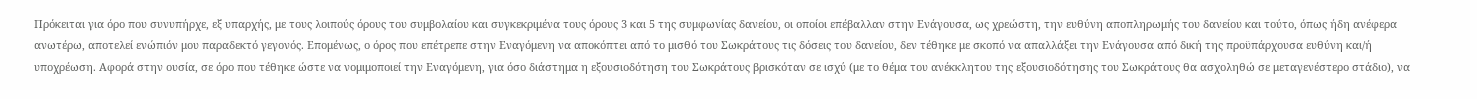Πρόκειται για όρο που συνυπήρχε, εξ υπαρχής, με τους λοιπούς όρους του συμβολαίου και συγκεκριμένα τους όρους 3 και 5 της συμφωνίας δανείου, οι οποίοι επέβαλλαν στην Ενάγουσα, ως χρεώστη, την ευθύνη αποπληρωμής του δανείου και τούτο, όπως ήδη ανέφερα ανωτέρω, αποτελεί ενώπιόν μου παραδεκτό γεγονός. Επομένως, ο όρος που επέτρεπε στην Εναγόμενη να αποκόπτει από το μισθό του Σωκράτους τις δόσεις του δανείου, δεν τέθηκε με σκοπό να απαλλάξει την Ενάγουσα από δική της προϋπάρχουσα ευθύνη και/ή υποχρέωση. Αφορά στην ουσία, σε όρο που τέθηκε ώστε να νομιμοποιεί την Εναγόμενη, για όσο διάστημα η εξουσιοδότηση του Σωκράτους βρισκόταν σε ισχύ (με το θέμα του ανέκκλητου της εξουσιοδότησης του Σωκράτους θα ασχοληθώ σε μεταγενέστερο στάδιο), να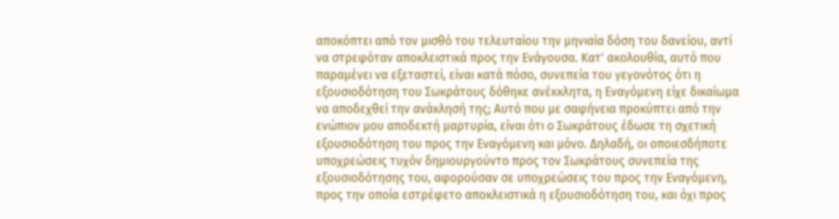αποκόπτει από τον μισθό του τελευταίου την μηνιαία δόση του δανείου, αντί να στρεφόταν αποκλειστικά προς την Ενάγουσα. Κατ' ακολουθία, αυτό που παραμένει να εξεταστεί, είναι κατά πόσο, συνεπεία του γεγονότος ότι η εξουσιοδότηση του Σωκράτους δόθηκε ανέκκλητα, η Εναγόμενη είχε δικαίωμα να αποδεχθεί την ανάκλησή της; Αυτό που με σαφήνεια προκύπτει από την ενώπιον μου αποδεκτή μαρτυρία, είναι ότι ο Σωκράτους έδωσε τη σχετική εξουσιοδότηση του προς την Εναγόμενη και μόνο. Δηλαδή, οι οποιεσδήποτε υποχρεώσεις τυχόν δημιουργούντο προς τον Σωκράτους συνεπεία της εξουσιοδότησης του, αφορούσαν σε υποχρεώσεις του προς την Εναγόμενη, προς την οποία εστρέφετο αποκλειστικά η εξουσιοδότηση του, και όχι προς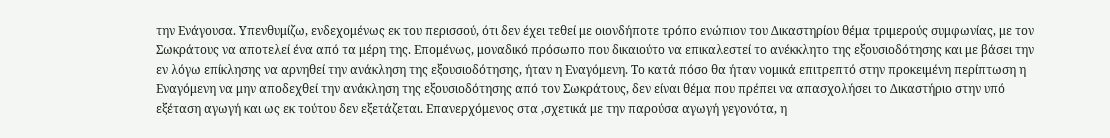την Ενάγουσα. Υπενθυμίζω, ενδεχομένως εκ του περισσού, ότι δεν έχει τεθεί με οιονδήποτε τρόπο ενώπιον του Δικαστηρίου θέμα τριμερούς συμφωνίας, με τον Σωκράτους να αποτελεί ένα από τα μέρη της. Επομένως, μοναδικό πρόσωπο που δικαιούτο να επικαλεστεί το ανέκκλητο της εξουσιοδότησης και με βάσει την εν λόγω επίκλησης να αρνηθεί την ανάκληση της εξουσιοδότησης, ήταν η Εναγόμενη. Το κατά πόσο θα ήταν νομικά επιτρεπτό στην προκειμένη περίπτωση η Εναγόμενη να μην αποδεχθεί την ανάκληση της εξουσιοδότησης από τον Σωκράτους, δεν είναι θέμα που πρέπει να απασχολήσει το Δικαστήριο στην υπό εξέταση αγωγή και ως εκ τούτου δεν εξετάζεται. Επανερχόμενος στα ,σχετικά με την παρούσα αγωγή γεγονότα, η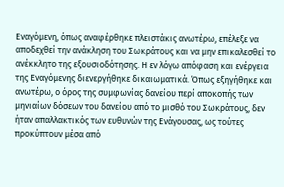Εναγόμενη, όπως αναφέρθηκε πλειστάκις ανωτέρω, επέλεξε να αποδεχθεί την ανάκληση του Σωκράτους και να μην επικαλεσθεί το ανέκκλητο της εξουσιοδότησης. Η εν λόγω απόφαση και ενέργεια της Εναγόμενης διενεργήθηκε δικαιωματικά. Όπως εξηγήθηκε και ανωτέρω, ο όρος της συμφωνίας δανείου περί αποκοπής των μηνιαίων δόσεων του δανείου από το μισθό του Σωκράτους, δεν ήταν απαλλακτικός των ευθυνών της Ενάγουσας, ως τούτες προκύπτουν μέσα από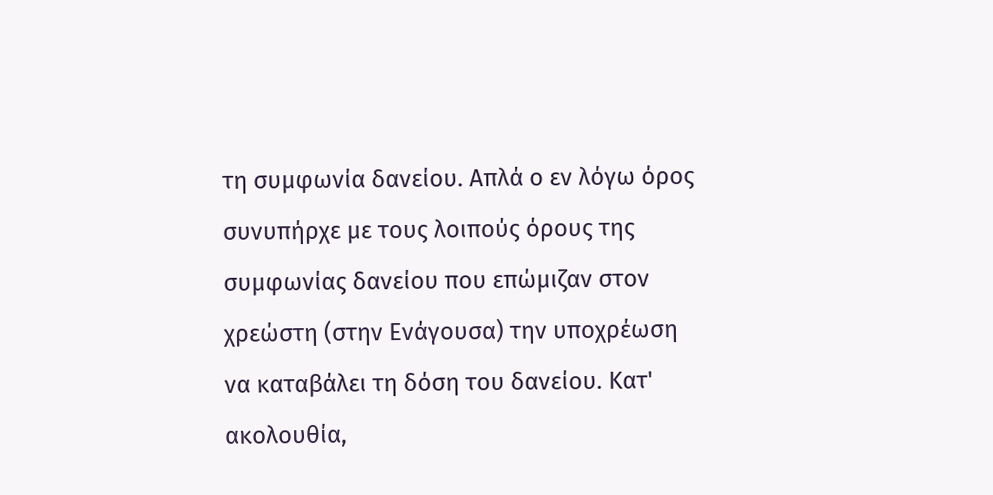τη συμφωνία δανείου. Απλά ο εν λόγω όρος συνυπήρχε με τους λοιπούς όρους της συμφωνίας δανείου που επώμιζαν στον χρεώστη (στην Ενάγουσα) την υποχρέωση να καταβάλει τη δόση του δανείου. Κατ' ακολουθία,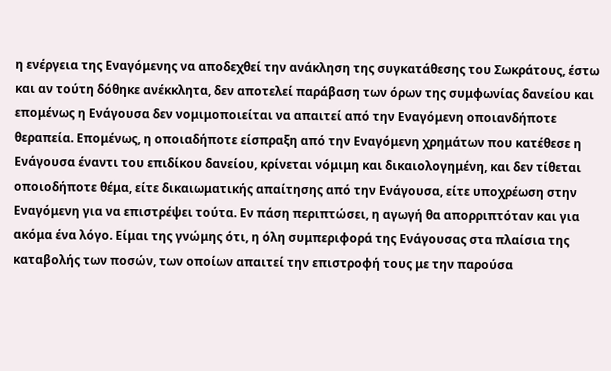η ενέργεια της Εναγόμενης να αποδεχθεί την ανάκληση της συγκατάθεσης του Σωκράτους, έστω και αν τούτη δόθηκε ανέκκλητα, δεν αποτελεί παράβαση των όρων της συμφωνίας δανείου και επομένως η Ενάγουσα δεν νομιμοποιείται να απαιτεί από την Εναγόμενη οποιανδήποτε θεραπεία. Επομένως, η οποιαδήποτε είσπραξη από την Εναγόμενη χρημάτων που κατέθεσε η Ενάγουσα έναντι του επιδίκου δανείου, κρίνεται νόμιμη και δικαιολογημένη, και δεν τίθεται οποιοδήποτε θέμα, είτε δικαιωματικής απαίτησης από την Ενάγουσα, είτε υποχρέωση στην Εναγόμενη για να επιστρέψει τούτα. Εν πάση περιπτώσει, η αγωγή θα απορριπτόταν και για ακόμα ένα λόγο. Είμαι της γνώμης ότι, η όλη συμπεριφορά της Ενάγουσας στα πλαίσια της καταβολής των ποσών, των οποίων απαιτεί την επιστροφή τους με την παρούσα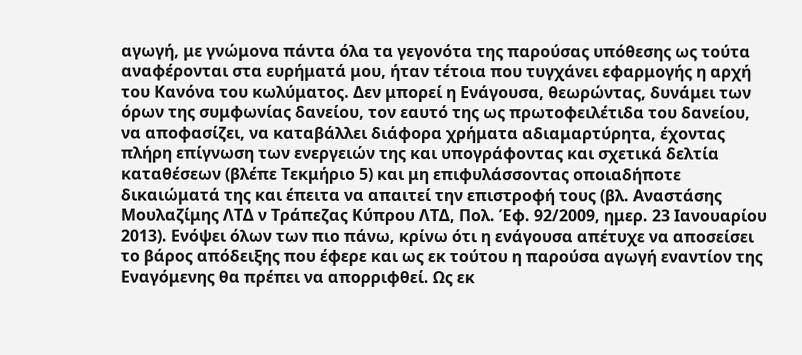αγωγή, με γνώμονα πάντα όλα τα γεγονότα της παρούσας υπόθεσης ως τούτα αναφέρονται στα ευρήματά μου, ήταν τέτοια που τυγχάνει εφαρμογής η αρχή του Κανόνα του κωλύματος. Δεν μπορεί η Ενάγουσα, θεωρώντας, δυνάμει των όρων της συμφωνίας δανείου, τον εαυτό της ως πρωτοφειλέτιδα του δανείου, να αποφασίζει, να καταβάλλει διάφορα χρήματα αδιαμαρτύρητα, έχοντας πλήρη επίγνωση των ενεργειών της και υπογράφοντας και σχετικά δελτία καταθέσεων (βλέπε Τεκμήριο 5) και μη επιφυλάσσοντας οποιαδήποτε δικαιώματά της και έπειτα να απαιτεί την επιστροφή τους (βλ. Αναστάσης Μουλαζίμης ΛΤΔ ν Τράπεζας Κύπρου ΛΤΔ, Πολ. Έφ. 92/2009, ημερ. 23 Ιανουαρίου 2013). Ενόψει όλων των πιο πάνω, κρίνω ότι η ενάγουσα απέτυχε να αποσείσει το βάρος απόδειξης που έφερε και ως εκ τούτου η παρούσα αγωγή εναντίον της Εναγόμενης θα πρέπει να απορριφθεί. Ως εκ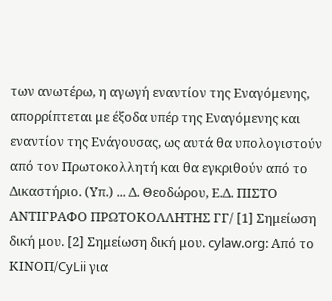των ανωτέρω, η αγωγή εναντίον της Εναγόμενης, απορρίπτεται με έξοδα υπέρ της Εναγόμενης και εναντίον της Ενάγουσας, ως αυτά θα υπολογιστούν από τον Πρωτοκολλητή και θα εγκριθούν από το Δικαστήριο. (Υπ.) ... Δ. Θεοδώρου, Ε.Δ. ΠΙΣΤΟ ΑΝΤΙΓΡΑΦΟ ΠΡΩΤΟΚΟΛΛΗΤΗΣ ΓΓ/ [1] Σημείωση δική μου. [2] Σημείωση δική μου. cylaw.org: Από το ΚΙΝOΠ/CyLii για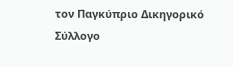τον Παγκύπριο Δικηγορικό Σύλλογο